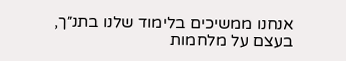אנחנו ממשיכים בלימוד שלנו בתנ״ך,
בעצם על מלחמות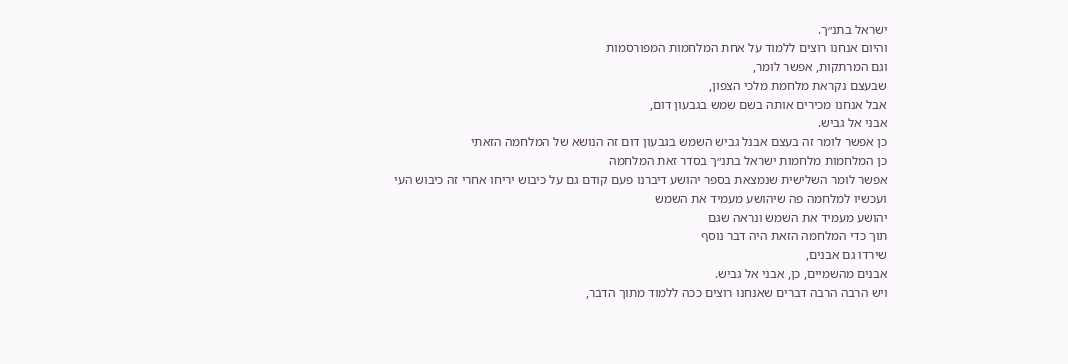ישראל בתנ״ך.
והיום אנחנו רוצים ללמוד על אחת המלחמות המפורסמות
וגם המרתקות, אפשר לומר,
שבעצם נקראת מלחמת מלכי הצפון,
אבל אנחנו מכירים אותה בשם שמש בגבעון דום,
אבני אל גביש.
כן אפשר לומר זה בעצם אבנל גביש השמש בגבעון דום זה הנושא של המלחמה הזאתי
כן המלחמות מלחמות ישראל בתנ״ך בסדר זאת המלחמה
אפשר לומר השלישית שנמצאת בספר יהושע דיברנו פעם קודם גם על כיבוש יריחו אחרי זה כיבוש העי
ועכשיו למלחמה פה שיהושע מעמיד את השמש
יהושע מעמיד את השמש ונראה שגם
תוך כדי המלחמה הזאת היה דבר נוסף
שירדו גם אבנים,
אבנים מהשמיים, כן, אבני אל גביש.
ויש הרבה הרבה דברים שאנחנו רוצים ככה ללמוד מתוך הדבר,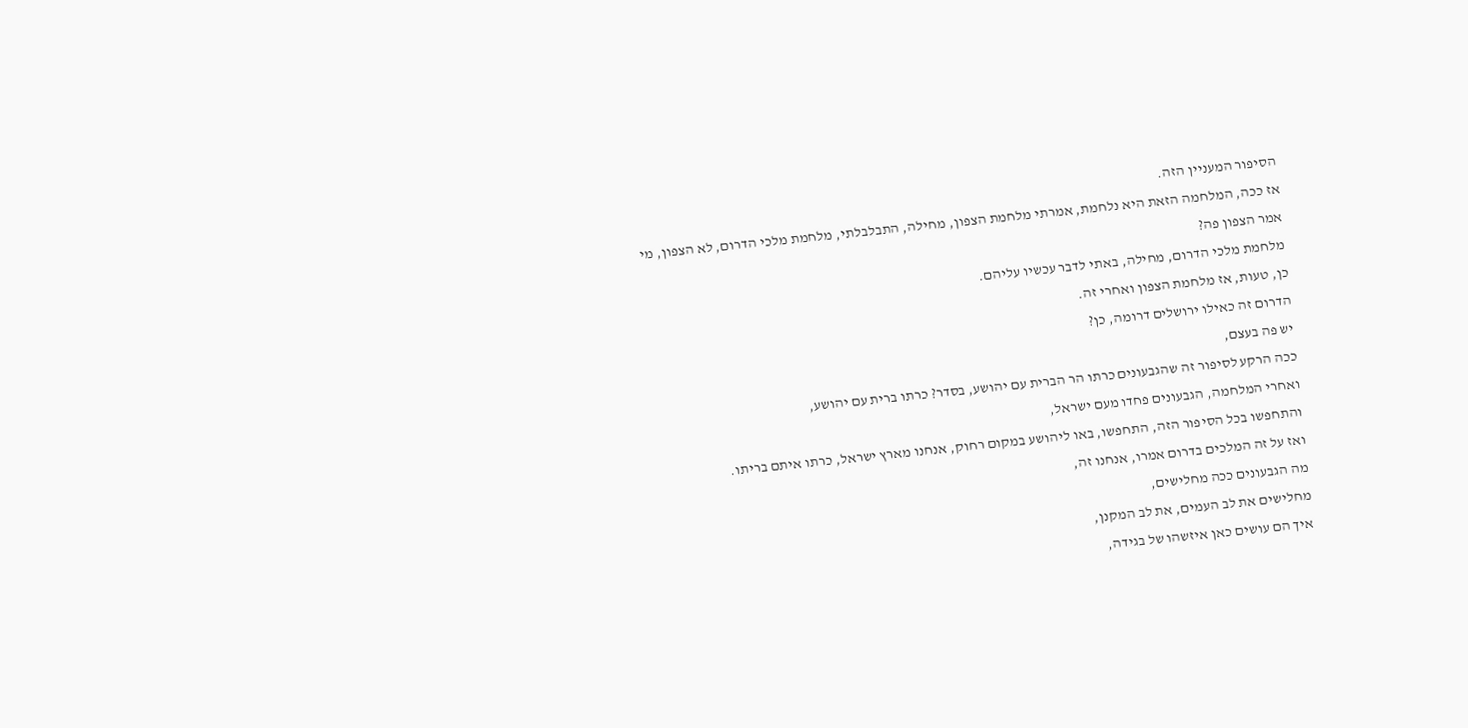הסיפור המעניין הזה.
אז ככה, המלחמה הזאת היא נלחמת, אמרתי מלחמת הצפון, מחילה, התבלבלתי, מלחמת מלכי הדרום, לא הצפון, מי אמר הצפון פה?
מלחמת מלכי הדרום, מחילה, באתי לדבר עכשיו עליהם.
כן, טעות, אז מלחמת הצפון ואחרי זה.
הדרום זה כאילו ירושלים דרומה, כן?
יש פה בעצם,
ככה הרקע לסיפור זה שהגבעונים כרתו הר הברית עם יהושע, בסדר? כרתו ברית עם יהושע,
ואחרי המלחמה, הגבעונים פחדו מעם ישראל,
והתחפשו בכל הסיפור הזה, התחפשו, באו ליהושע במקום רחוק, אנחנו מארץ ישראל, כרתו איתם בריתו.
ואז על זה המלכים בדרום אמרו, אנחנו זה,
מה הגבעונים ככה מחלישים,
מחלישים את לב העמים, את לב המקנן,
איך הם עושים כאן איזשהו של בגידה,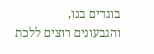בוגדים בנו,
והגבעונים רוצים ללכת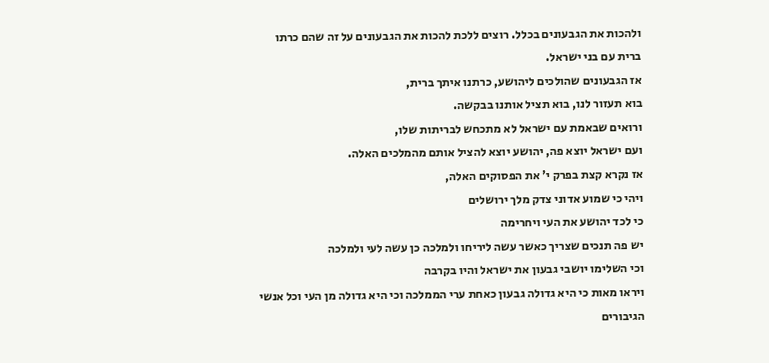ולהכות את הגבעונים בכלל. רוצים ללכת להכות את הגבעונים על זה שהם כרתו ברית עם בני ישראל.
אז הגבעונים שהולכים ליהושע, כרתנו איתך ברית,
בוא תעזור לנו, בוא תציל אותנו בבקשה.
ורואים שבאמת עם ישראל לא מתכחש לבריתות שלו,
ועם ישראל יוצא פה, יהושע יוצא להציל אותם מהמלכים האלה.
אז נקרא קצת בפרק י' את הפסוקים האלה,
ויהי כי שמוע אדוני צדק מלך ירושלים
כי לכד יהושע את העי ויחרימה
יש פה תנכים שצריך כאשר עשה ליריחו ולמלכה כן עשה לעי ולמלכה
וכי השלימו יושבי גבעון את ישראל והיו בקרבה
ויראו מאות כי היא גדולה גבעון כאחת ערי הממלכה וכי היא גדולה מן העי וכל אנשי הגיבורים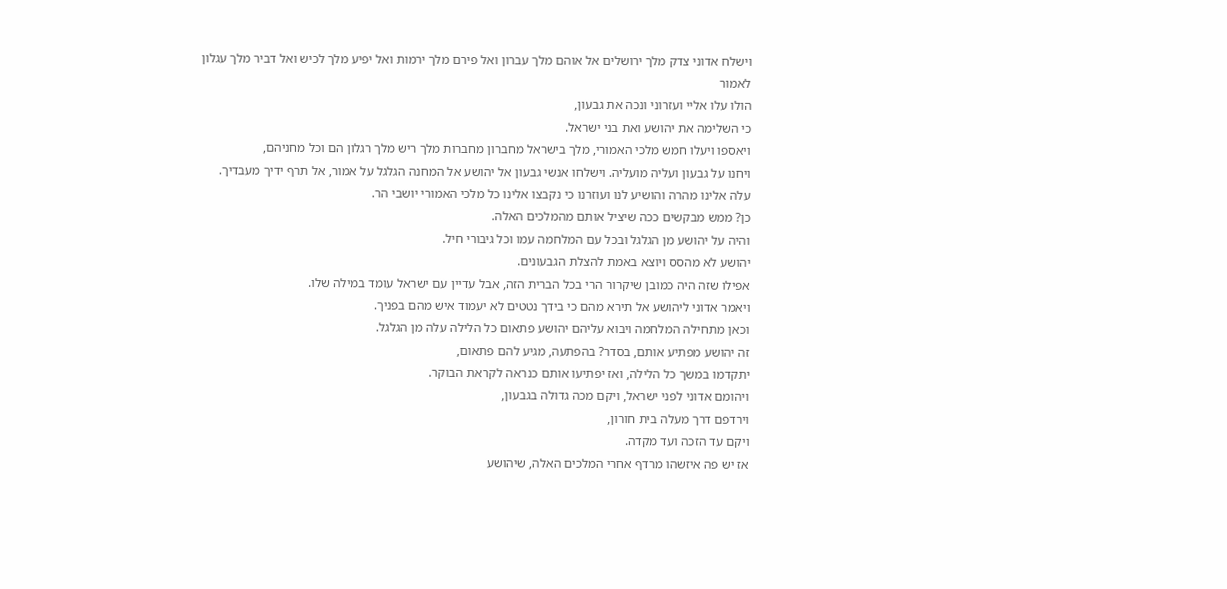וישלח אדוני צדק מלך ירושלים אל אוהם מלך עברון ואל פירם מלך ירמות ואל יפיע מלך לכיש ואל דביר מלך עגלון לאמור
הולו עלו אליי ועזרוני ונכה את גבעון,
כי השלימה את יהושע ואת בני ישראל.
ויאספו ויעלו חמש מלכי האמורי, מלך בישראל מחברון מחברות מלך ריש מלך רגלון הם וכל מחניהם,
ויחנו על גבעון ועליה מועליה. וישלחו אנשי גבעון אל יהושע אל המחנה הגלגל על אמור, אל תרף ידיך מעבדיך.
עלה אלינו מהרה והושיע לנו ועוזרנו כי נקבצו אלינו כל מלכי האמורי יושבי הר.
כן? ממש מבקשים ככה שיציל אותם מהמלכים האלה.
והיה על יהושע מן הגלגל ובכל עם המלחמה עמו וכל גיבורי חיל.
יהושע לא מהסס ויוצא באמת להצלת הגבעונים.
אפילו שזה היה כמובן שיקרור הרי בכל הברית הזה, אבל עדיין עם ישראל עומד במילה שלו.
ויאמר אדוני ליהושע אל תירא מהם כי בידך נטטים לא יעמוד איש מהם בפניך.
וכאן מתחילה המלחמה ויבוא עליהם יהושע פתאום כל הלילה עלה מן הגלגל.
זה יהושע מפתיע אותם, בסדר? בהפתעה, מגיע להם פתאום,
יתקדמו במשך כל הלילה, ואז יפתיעו אותם כנראה לקראת הבוקר.
ויהומם אדוני לפני ישראל, ויקם מכה גדולה בגבעון,
וירדפם דרך מעלה בית חורון,
ויקם עד הזכה ועד מקדה.
אז יש פה איזשהו מרדף אחרי המלכים האלה, שיהושע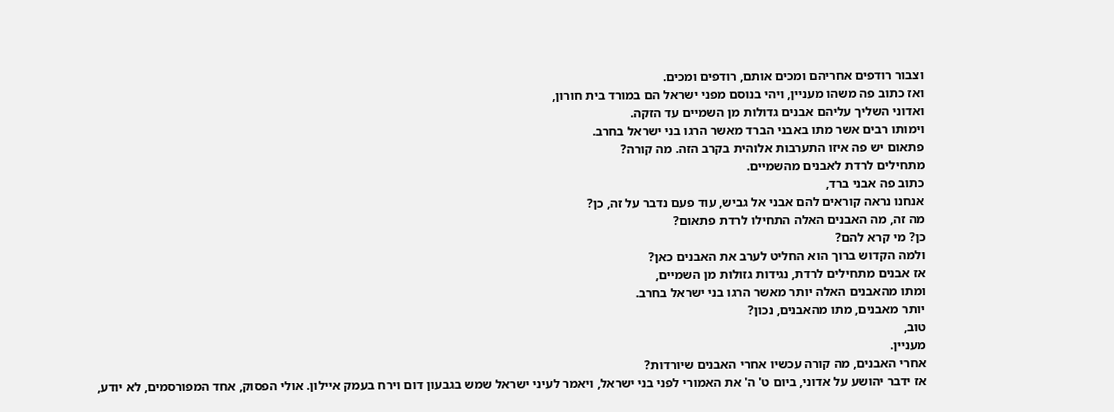וצבור רודפים אחריהם ומכים אותם, רודפים ומכים.
ואז כתוב פה משהו מעניין, ויהי בנוסם מפני ישראל הם במורד בית חורון,
ואדוני השליך עליהם אבנים גדולות מן השמיים עד הזקה.
וימותו רבים אשר מתו באבני הברד מאשר הרגו בני ישראל בחרב.
פתאום יש פה איזו התערבות אלוהית בקרב הזה. מה קורה?
מתחילים לרדת לאבנים מהשמיים.
כתוב פה אבני ברד,
אנחנו נראה קוראים להם אבני אל גביש, עוד פעם נדבר על זה, כן?
מה זה, מה האבנים האלה התחילו לרדת פתאום?
כן? מי קרא להם?
ולמה הקדוש ברוך הוא החליט לערב את האבנים כאן?
אז אבנים מתחילים לרדת, נגידות גזולות מן השמיים,
ומתו מהאבנים האלה יותר מאשר הרגו בני ישראל בחרב.
יותר מאבנים, מתו מהאבנים, נכון?
טוב,
מעניין.
אחרי האבנים, מה קורה עכשיו אחרי האבנים שיורדות?
אז ידבר יהושע על אדוני, ביום ט' ה' את האמורי לפני בני ישראל, ויאמר לעיני ישראל שמש בגבעון דום וירח בעמק איילון. אולי הפסוק, אחד המפורסמים, לא יודע,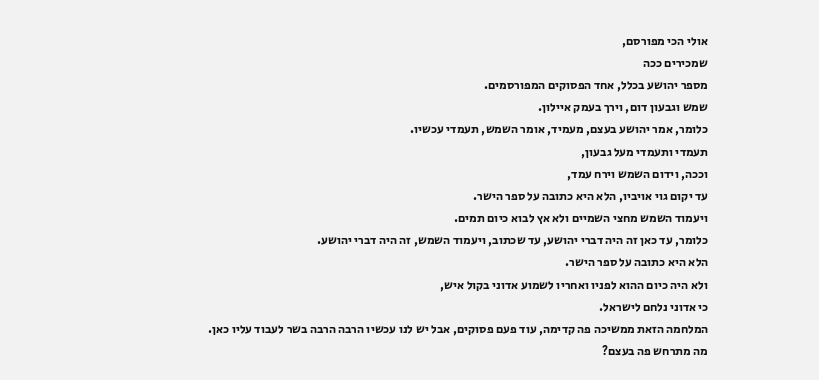אולי הכי מפורסם,
שמכירים ככה
מספר יהושע בכלל, אחד הפסוקים המפורסמים.
שמש וגבעון דום, וירך בעמק איילון.
כלומר, אמר יהושע בעצם, מעמיד, אומר השמש, תעמדי עכשיו.
תעמדי ותעמדי מעל גבעון,
וככה, וידום השמש וירח עמד,
עד יקום גוי אויביו, הלא היא כתובה על ספר הישר.
ויעמוד השמש מחצי השמיים ולא אץ לבוא כיום תמים.
כלומר, עד כאן זה היה דברי יהושע, עד שכתוב, ויעמוד השמש, זה היה דברי יהושע.
הלא היא כתובה על ספר הישר.
ולא היה כיום ההוא לפניו ואחריו לשמוע אדוני בקול איש,
כי אדוני נלחם לישראל.
המלחמה הזאת ממשיכה פה קדימה, עוד פעם פסוקים, אבל יש לנו עכשיו הרבה הרבה בשר לעבוד עליו כאן.
מה מתרחש פה בעצם?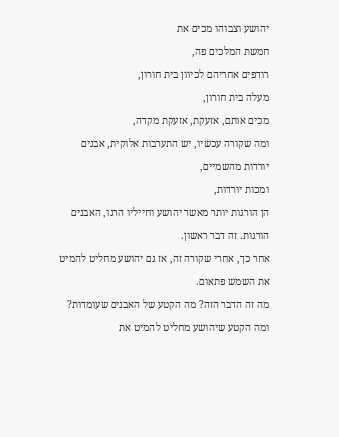יהושע וצבוהו מכים את
חמשת המלכים פה,
רודפים אחריהם לכיוון בית חורון,
מעלה בית חורון,
מכים אותם, אזעקת, אזעקת מקדה,
ומה שקורה עכשיו, יש התערבות אלוקית, אבנים יורדות מהשמיים,
ומכות יורדות,
הן הורגות יותר מאשר יהושע וחייליו הרגו, האבנים הורגות. זה דבר ראשון.
אחר כך, אחרי שקורה זה, אז גם יהושע מחליט להמיט את השמש פתאום.
מה זה הדבר הזה? מה הקטע של האבנים שעומדות? ומה הקטע שיהושע מחליט להמיט את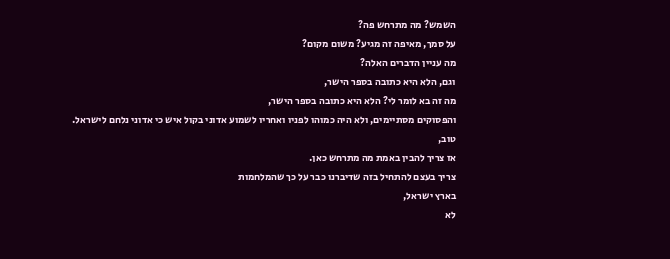השמש? מה מתרחש פה?
על סמך, מאיפה זה מגיע? משום מקום?
מה עניין הדברים האלה?
וגם, הלא היא כתובה בספר הישר,
מה זה בא לומר לי? הלא היא כתובה בספר הישר,
והפסוקים מסתיימים, ולא היה כמוהו לפניו ואחריו לשמוע אדוני בקול איש כי אדוני נלחם לישראל.
טוב,
אז צריך להבין באמת מה מתרחש כאן.
צריך בעצם להתחיל בזה שדיברנו כבר על כך שהמלחמות
בארץ ישראל,
לא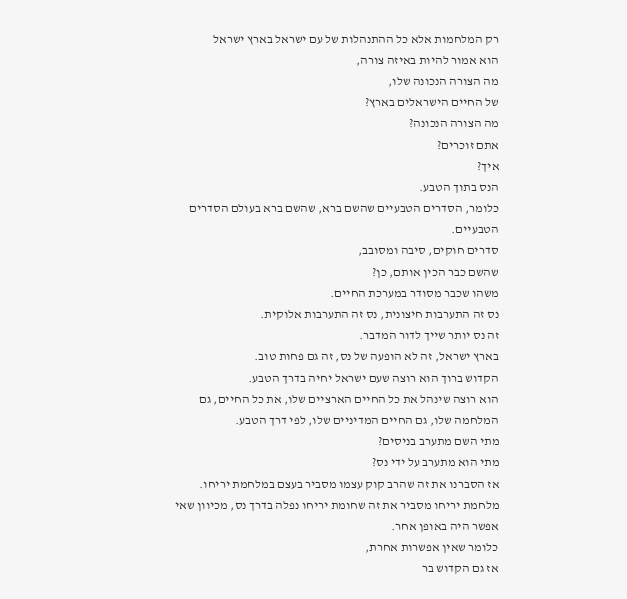רק המלחמות אלא כל ההתנהלות של עם ישראל בארץ ישראל
הוא אמור להיות באיזה צורה,
מה הצורה הנכונה שלו,
של החיים הישראלים בארץ?
מה הצורה הנכונה?
אתם זוכרים?
איך?
הנס בתוך הטבע.
כלומר, הסדרים הטבעיים שהשם ברא, שהשם ברא בעולם הסדרים הטבעיים.
סדרים חוקים, סיבה ומסובב,
שהשם כבר הכין אותם, כן?
משהו שכבר מסודר במערכת החיים.
נס זה התערבות חיצונית, נס זה התערבות אלוקית.
זה נס יותר שייך לדור המדבר.
בארץ ישראל, זה לא הופעה של נס, זה גם פחות טוב.
הקדוש ברוך הוא רוצה שעם ישראל יחיה בדרך הטבע.
הוא רוצה שינהל את כל החיים הארציים שלו, את כל החיים, גם המלחמה שלו, גם החיים המדיניים שלו, לפי דרך הטבע.
מתי השם מתערב בניסים?
מתי הוא מתערב על ידי נס?
אז הסברנו את זה שהרב קוק עצמו מסביר בעצם במלחמת יריחו.
מלחמת יריחו מסביר את זה שחומת יריחו נפלה בדרך נס, מכיוון שאי אפשר היה באופן אחר.
כלומר שאין אפשרות אחרת,
אז גם הקדוש בר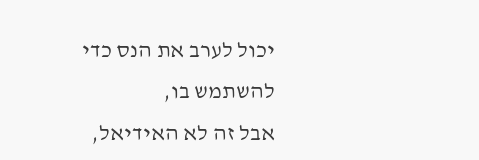יכול לערב את הנס כדי להשתמש בו,
אבל זה לא האידיאל,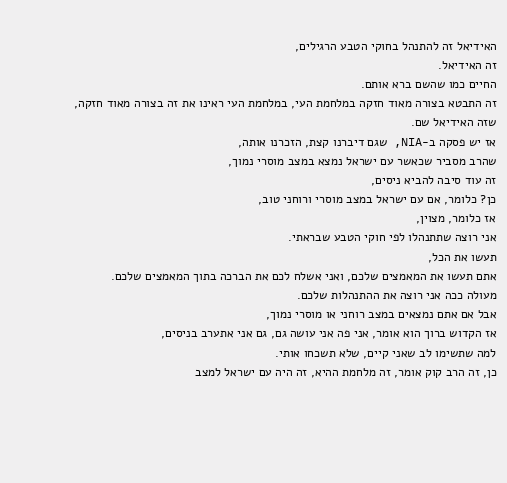האידיאל זה להתנהל בחוקי הטבע הרגילים,
זה האידיאל.
החיים כמו שהשם ברא אותם.
זה התבטא בצורה מאוד חזקה במלחמת העי, במלחמת העי ראינו את זה בצורה מאוד חזקה,
שזה האידיאל שם.
אז יש פסקה ב-NIA, שגם דיברנו קצת, הזכרנו אותה,
שהרב מסביר שכאשר עם ישראל נמצא במצב מוסרי נמוך,
זה עוד סיבה להביא ניסים,
כן? כלומר, אם עם ישראל במצב מוסרי ורוחני טוב,
אז כלומר, מצוין,
אני רוצה שתתנהלו לפי חוקי הטבע שבראתי.
תעשו את הכל,
אתם תעשו את המאמצים שלכם, ואני אשלח לכם את הברכה בתוך המאמצים שלכם.
מעולה ככה אני רוצה את ההתנהלות שלכם.
אבל אם אתם נמצאים במצב רוחני או מוסרי נמוך,
אז הקדוש ברוך הוא אומר, אני פה אני עושה גם, גם אני אתערב בניסים,
למה שתשימו לב שאני קיים, שלא תשכחו אותי.
כן, זה הרב קוק אומר, זה מלחמת ההיא, זה היה עם ישראל למצב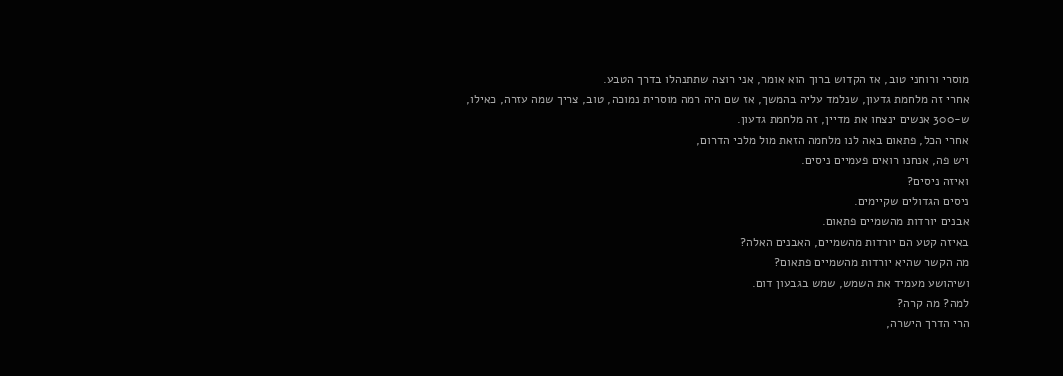מוסרי ורוחני טוב, אז הקדוש ברוך הוא אומר, אני רוצה שתתנהלו בדרך הטבע.
אחרי זה מלחמת גדעון, שנלמד עליה בהמשך, אז שם היה רמה מוסרית נמוכה, טוב, צריך שמה עזרה, כאילו,
ש-300 אנשים ינצחו את מדיין, זה מלחמת גדעון.
אחרי הכל, פתאום באה לנו מלחמה הזאת מול מלכי הדרום,
ויש פה, אנחנו רואים פעמיים ניסים.
ואיזה ניסים?
ניסים הגדולים שקיימים.
אבנים יורדות מהשמיים פתאום.
באיזה קטע הם יורדות מהשמיים, האבנים האלה?
מה הקשר שהיא יורדות מהשמיים פתאום?
ושיהושע מעמיד את השמש, שמש בגבעון דום.
למה? מה קרה?
הרי הדרך הישרה,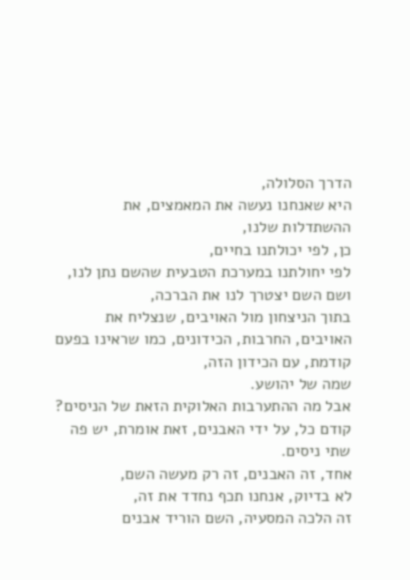הדרך הסלולה,
היא שאנחנו נעשה את המאמצים, את ההשתדלות שלנו,
כן, לפי יכולתנו בחיים,
לפי יחולתנו במערכת הטבעית שהשם נתן לנו,
ושם השם יצטרך לנו את הברכה,
בתוך הניצחון מול האויבים, שנצליח את האויבים, החרבות, הכידונים, כמו שראינו בפעם קודמת, עם הכידון הזה,
שמה של יהושע.
אבל מה ההתערבות האלוקית הזאת של הניסים?
קודם כל, על ידי האבנים, זאת אומרת, יש פה שתי ניסים.
אחד, זה האבנים, זה רק מעשה השם,
לא בדיוק, אנחנו תכף נחדד את זה,
זה הלכה המסעיה, השם הוריד אבנים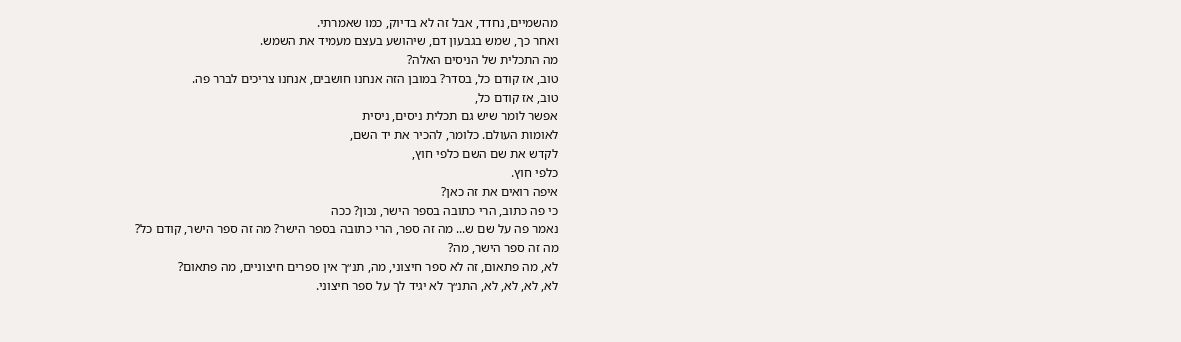מהשמיים, נחדד, אבל זה לא בדיוק, כמו שאמרתי.
ואחר כך, שמש בגבעון דם, שיהושע בעצם מעמיד את השמש.
מה התכלית של הניסים האלה?
טוב, אז קודם כל, בסדר? במובן הזה אנחנו חושבים, אנחנו צריכים לברר פה.
טוב, אז קודם כל,
אפשר לומר שיש גם תכלית ניסים, ניסית
לאומות העולם. כלומר, להכיר את יד השם,
לקדש את שם השם כלפי חוץ,
כלפי חוץ.
איפה רואים את זה כאן?
כי פה כתוב, הרי כתובה בספר הישר, נכון? ככה
נאמר פה על שם ש... מה זה ספר, הרי כתובה בספר הישר? מה זה ספר הישר, קודם כל?
מה זה ספר הישר, מה?
לא, מה פתאום, זה לא ספר חיצוני, מה, תנ״ך אין ספרים חיצוניים, מה פתאום?
לא, לא, לא, לא, התנ״ך לא יגיד לך על ספר חיצוני.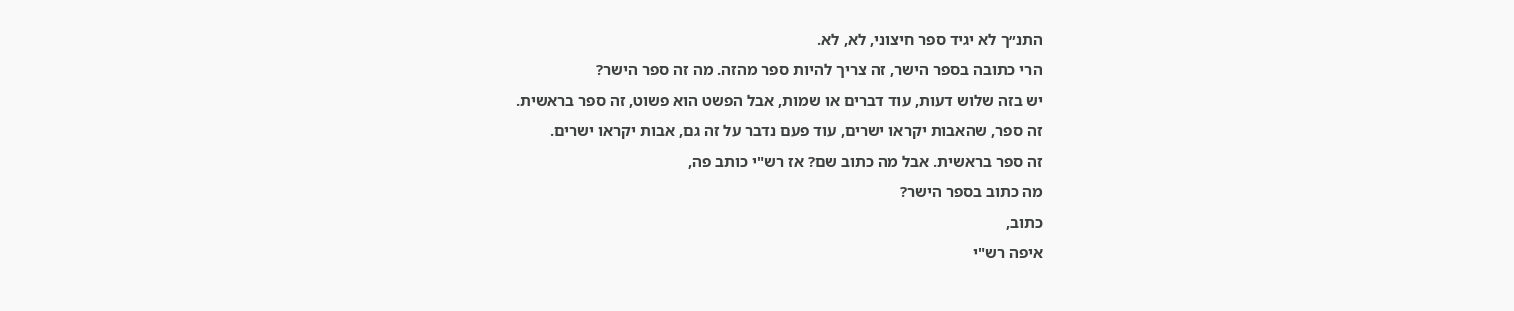התנ״ך לא יגיד ספר חיצוני, לא, לא.
הרי כתובה בספר הישר, זה צריך להיות ספר מהזה. מה זה ספר הישר?
יש בזה שלוש דעות, עוד דברים או שמות, אבל הפשט הוא פשוט, זה ספר בראשית.
זה ספר, שהאבות יקראו ישרים, עוד פעם נדבר על זה גם, אבות יקראו ישרים.
זה ספר בראשית. אבל מה כתוב שם? אז רש"י כותב פה,
מה כתוב בספר הישר?
כתוב,
איפה רש"י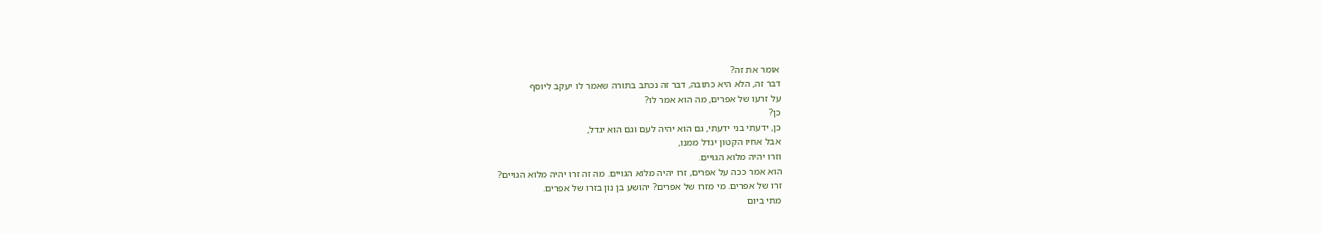אומר את זה?
דבר זה, הלא היא כתובה, דבר זה נכתב בתורה שאמר לו יעקב ליוסף
על זרעו של אפרים, מה הוא אמר לו?
כן?
כן, ידעתי בני ידעתי, גם הוא יהיה לעם וגם הוא יגדל,
אבל אחיו הקטון יגדל ממנו,
וזרו יהיה מלוא הגויים.
הוא אמר ככה על אפרים, זרו יהיה מלוא הגויים. מה זה זרו יהיה מלוא הגויים?
זרו של אפרים. מי מזרו של אפרים? יהושע בן נון בזרו של אפרים.
מתי ביום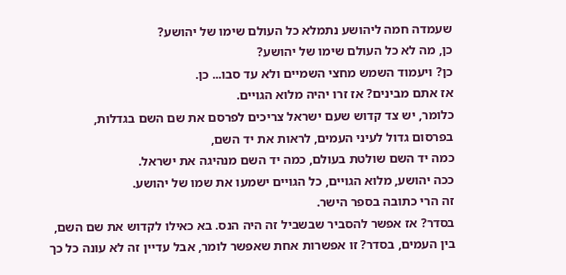שעמדה חמה ליהושע נתמלא כל העולם שימו של יהושע?
כן, מה לא כל העולם שימו של יהושע?
כן? ויעמוד השמש מחצי השמיים ולא עד סבו... כן.
אז אתם מבינים? אז זרו יהיה מלוא הגויים.
כלומר, יש צד קדוש שעם ישראל צריכים לפרסם את שם השם בגדלות,
בפרסום גדול לעיני העמים, לראות את יד השם,
כמה יד השם שולטת בעולם, כמה יד השם מנהיגה את ישראל.
ככה יהושע, מלוא הגויים, כל הגויים ישמעו את שמו של יהושע.
זה הרי כתובה בספר הישר.
בסדר? אז אפשר להסביר שבשביל זה היה הנס. בא כאילו לקדוש את שם השם,
בין העמים, בסדר? זו אפשרות אחת שאפשר לומר, אבל עדיין זה לא עונה כל כך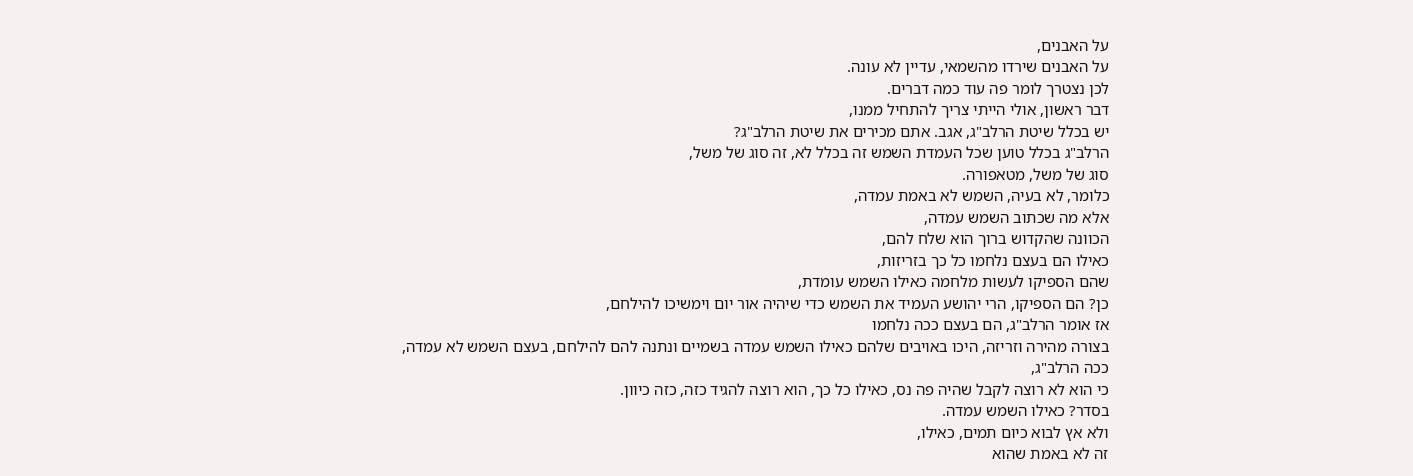על האבנים,
על האבנים שירדו מהשמאי, עדיין לא עונה.
לכן נצטרך לומר פה עוד כמה דברים.
דבר ראשון, אולי הייתי צריך להתחיל ממנו,
יש בכלל שיטת הרלב"ג, אגב. אתם מכירים את שיטת הרלב"ג?
הרלב"ג בכלל טוען שכל העמדת השמש זה בכלל לא, זה סוג של משל,
סוג של משל, מטאפורה.
כלומר, לא בעיה, השמש לא באמת עמדה,
אלא מה שכתוב השמש עמדה,
הכוונה שהקדוש ברוך הוא שלח להם,
כאילו הם בעצם נלחמו כל כך בזריזות,
שהם הספיקו לעשות מלחמה כאילו השמש עומדת,
כן? הם הספיקו, הרי יהושע העמיד את השמש כדי שיהיה אור יום וימשיכו להילחם,
אז אומר הרלב"ג, הם בעצם ככה נלחמו
בצורה מהירה וזריזה, היכו באויבים שלהם כאילו השמש עמדה בשמיים ונתנה להם להילחם, בעצם השמש לא עמדה,
ככה הרלב"ג,
כי הוא לא רוצה לקבל שהיה פה נס, כאילו כל כך, הוא רוצה להגיד כזה, כזה כיוון.
בסדר? כאילו השמש עמדה.
ולא אץ לבוא כיום תמים, כאילו,
זה לא באמת שהוא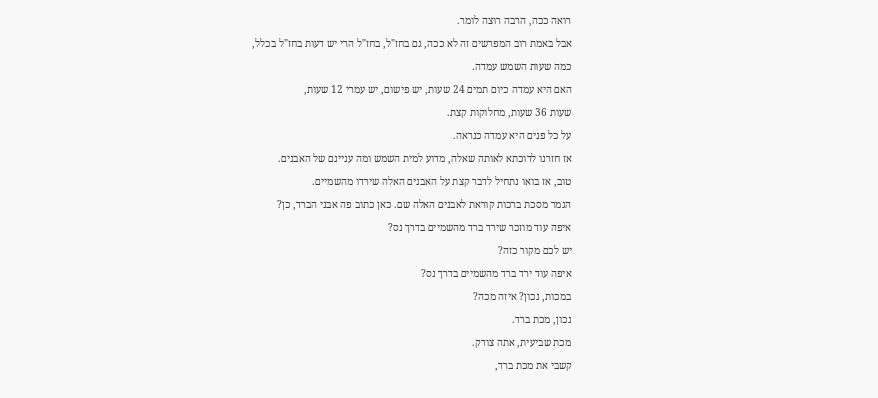רואה ככה, הרבה רוצה לומר.
אבל באמת רוב המפרשים זה לא ככה, גם בחז"ל, בחז"ל הרי יש דעות בחז"ל בכלל,
כמה שעות השמש עמדה.
האם היא עמדה כיום תמים 24 שעות, יש פישום, יש עמרי 12 שעות,
שעות 36 שעות, מחלוקות קצת.
על כל פנים היא עמדה כנראה.
אז חזרנו לדוכתא לאותה שאלה, מדוע למית השמש ומה עניינם של האבנים.
טוב, אז בואו נתחיל לדבר קצת על האבנים האלה שירדו מהשמיים.
הגמר מסכת ברכות קוראת לאבנים האלה שם. כאן כתוב פה אבני הברד, כן?
איפה עוד מוזכר שירד ברד מהשמיים בדרך נס?
יש לכם מקור כזה?
איפה עוד ירד ברד מהשמיים בדרך נס?
במכות, נכון? איזה מכה?
נכון, מכת ברד.
מכת שביעית, אתה צודק.
קשבי את מכת ברד,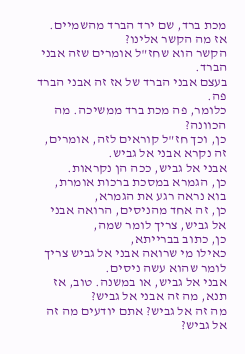מכת ברד, שם ירד הברד מהשמיים.
אז מה הקשר אלינו?
הקשר הוא שחז"ל אומרים שזה אבני הברד.
בעצם אבני הברד של אז זה אבני הברד פה.
כלומר, פה מכת ברד ממשיכה. מה הכוונה?
כן, וכך חז"ל קוראים לזה, אומרים, זה נקרא אבני אל גביש.
אבני אל גביש, ככה הן נקראות.
כן, הגמרא במסכת ברכות אומרת,
בוא נראה רגע את הגמרא,
כן, זה אחד מהניסים, הרואה אבני אל גביש, צריך לומר שמה,
כן, כתוב בברייתא,
כאילו מי שרואה אבני אל גביש צריך לומר שהוא עשה ניסים.
אבני אל גביש, או במשנה. טוב, אז תנא, מה זה אבני אל גביש?
מה זה אל גביש? אתם יודעים מה זה אל גביש?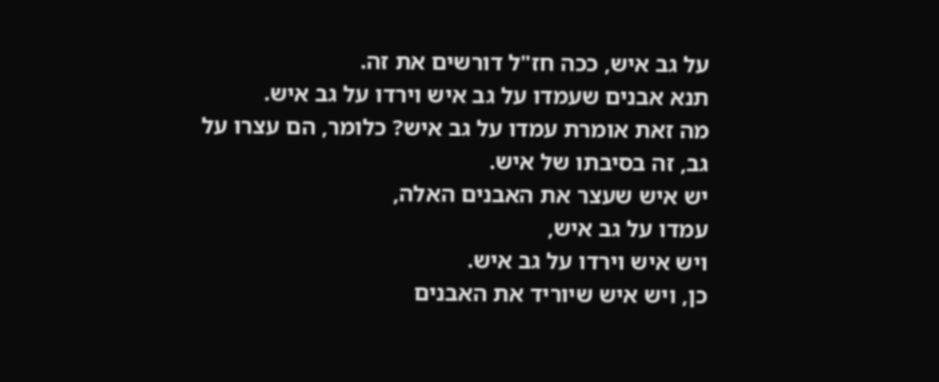על גב איש, ככה חז"ל דורשים את זה.
תנא אבנים שעמדו על גב איש וירדו על גב איש.
מה זאת אומרת עמדו על גב איש? כלומר, הם עצרו על גב, זה בסיבתו של איש.
יש איש שעצר את האבנים האלה,
עמדו על גב איש,
ויש איש וירדו על גב איש.
כן, ויש איש שיוריד את האבנים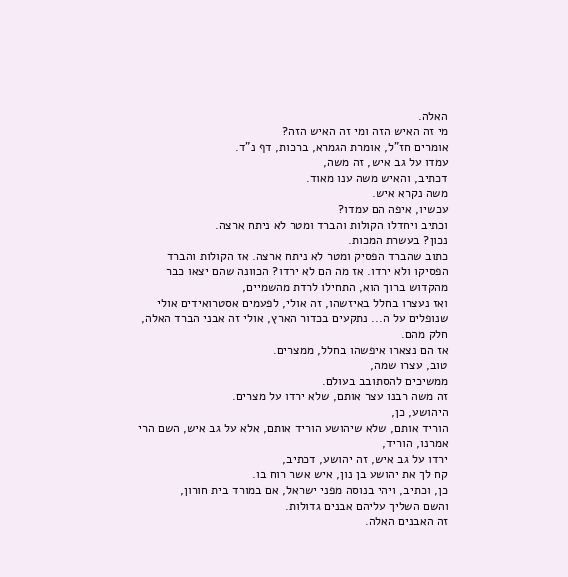האלה.
מי זה האיש הזה ומי זה האיש הזה?
אומרים חז"ל, אומרת הגמרא, ברכות, דף נ"ד.
עמדו על גב איש, זה משה,
דכתיב, והאיש משה ענו מאוד.
משה נקרא איש.
עכשיו, איפה הם עמדו?
וכתיב ויחדלו הקולות והברד ומטר לא ניתח ארצה.
נכון? בעשרת המכות.
כתוב שהברד הפסיק ומטר לא ניתח ארצה. אז הקולות והברד הפסיקו ולא ירדו. אז מה הם לא ירדו? הכוונה שהם יצאו כבר מהקדוש ברוך הוא, התחילו לרדת מהשמיים,
ואז נעצרו בחלל באיזשהו, זה אולי, לפעמים אסטרואידים אולי שנופלים על ה... נתקעים בכדור הארץ, אולי זה אבני הברד האלה, חלק מהם.
אז הם נצארו איפשהו בחלל, ממצרים.
טוב, עצרו שמה,
ממשיכים להסתובב בעולם.
זה משה רבנו עצר אותם, שלא ירדו על מצרים.
היהושע, כן,
הוריד אותם, שלא שיהושע הוריד אותם, אלא על גב איש, השם הרי אמרנו, הוריד,
ירדו על גב איש, זה יהושע, דכתיב,
קח לך את יהושע בן נון, איש אשר רוח בו.
כן, וכתיב, ויהי בנוסה מפני ישראל, אם במורד בית חורון,
והשם השליך עליהם אבנים גדולות.
זה האבנים האלה.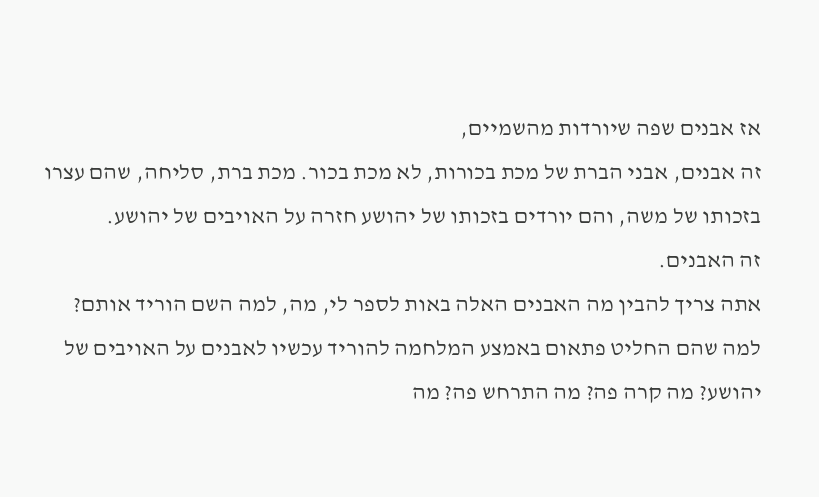אז אבנים שפה שיורדות מהשמיים,
זה אבנים, אבני הברת של מכת בכורות, לא מכת בכור. מכת ברת, סליחה, שהם עצרו בזכותו של משה, והם יורדים בזכותו של יהושע חזרה על האויבים של יהושע.
זה האבנים.
אתה צריך להבין מה האבנים האלה באות לספר לי, מה, למה השם הוריד אותם?
למה שהם החליט פתאום באמצע המלחמה להוריד עכשיו לאבנים על האויבים של יהושע? מה קרה פה? מה התרחש פה? מה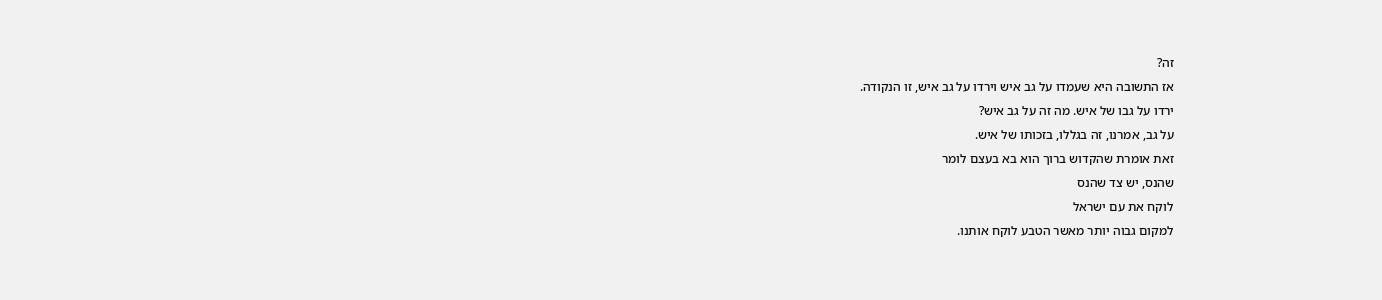זה?
אז התשובה היא שעמדו על גב איש וירדו על גב איש, זו הנקודה.
ירדו על גבו של איש. מה זה על גב איש?
על גב, אמרנו, זה בגללו, בזכותו של איש.
זאת אומרת שהקדוש ברוך הוא בא בעצם לומר
שהנס, יש צד שהנס
לוקח את עם ישראל
למקום גבוה יותר מאשר הטבע לוקח אותנו.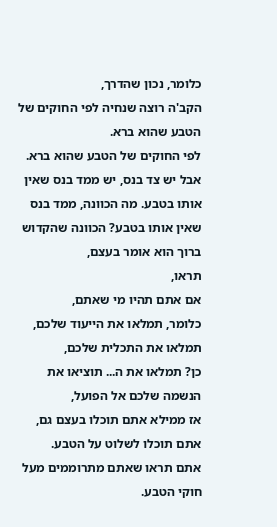כלומר, נכון שהדרך,
הקב'ה רוצה שנחיה לפי החוקים של הטבע שהוא ברא.
לפי החוקים של הטבע שהוא ברא.
אבל יש צד בנס, יש ממד בנס שאין אותו בטבע. מה הכוונה, ממד בנס שאין אותו בטבע? הכוונה שהקדוש ברוך הוא אומר בעצם,
תראו,
אם אתם תהיו מי שאתם,
כלומר, תמלאו את הייעוד שלכם,
תמלאו את התכלית שלכם,
כן? תמלאו את ה... תוציאו את הנשמה שלכם אל הפועל,
אז ממילא אתם תוכלו בעצם גם, אתם תוכלו לשלוט על הטבע.
אתם תראו שאתם מתרוממים מעל חוקי הטבע.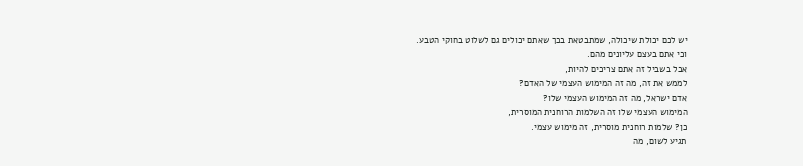יש לכם יכולת שיכולה, שמתבטאת בכך שאתם יכולים גם לשלוט בחוקי הטבע.
וכי אתם בעצם עליונים מהם.
אבל בשביל זה אתם צריכים להיות,
לממש את זה, מה זה המימוש העצמי של האדם?
אדם ישראל, מה זה המימוש העצמי שלו?
המימוש העצמי שלו זה השלמות הרוחנית המוסרית,
כן? שלמות רוחנית מוסרית, זה מימוש עצמי.
תגיע לשום, מה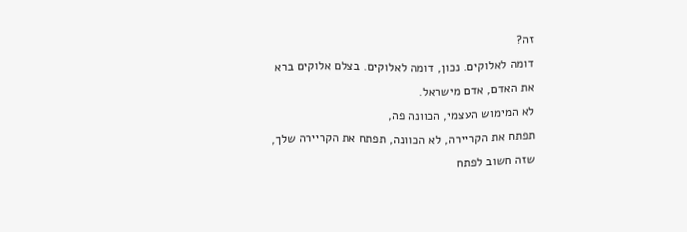זה?
דומה לאלוקים. נכון, דומה לאלוקים. בצלם אלוקים ברא את האדם, אדם מישראל.
לא המימוש העצמי, הכוונה פה,
תפתח את הקריירה, לא הכוונה, תפתח את הקריירה שלך, שזה חשוב לפתח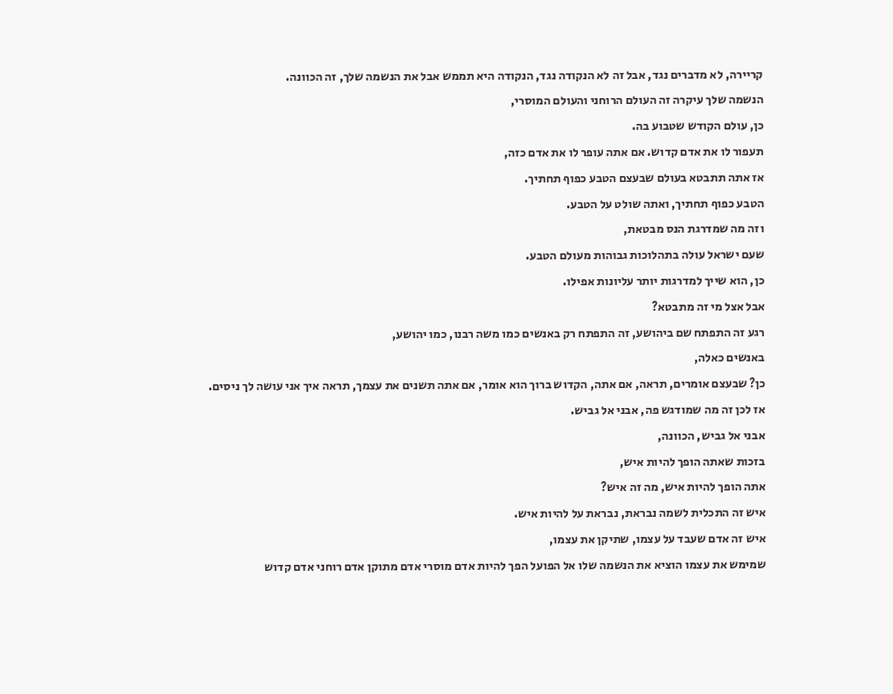קריירה, לא מדברים נגד, אבל זה לא הנקודה נגד, הנקודה היא תממש אבל את הנשמה שלך, זה הכוונה.
הנשמה שלך עיקרה זה העולם הרוחני והעולם המוסרי,
כן, עולם הקודש שטבוע בה.
תעפור לו את אדם קדוש. אם אתה עופר לו את אדם כזה,
אז אתה תתבטא בעולם שבעצם הטבע כפוף תחתיך.
הטבע כפוף תחתיך, ואתה שולט על הטבע.
וזה מה שמדרגת הנס מבטאת,
שעם ישראל עולה בתהלוכות גבוהות מעולם הטבע.
כן, הוא שייך למדרגות יותר עליונות אפילו.
אבל אצל מי זה מתבטא?
רגע זה התפתח שם ביהושע, זה התפתח רק באנשים כמו משה רבנו, כמו יהושע,
באנשים כאלה,
כן? שבעצם אומרים, תראה, אם אתה, הקדוש ברוך הוא אומר, אם אתה תשנים את עצמך, תראה איך אני עושה לך ניסים.
אז לכן זה מה שמודגש פה, אבני אל גביש.
אבני אל גביש, הכוונה,
בזכות שאתה הופך להיות איש,
אתה הופך להיות איש, מה זה איש?
איש זה התכלית לשמה נבראת, נבראת על להיות איש.
איש זה אדם שעבד על עצמו, שתיקן את עצמו,
שמימש את עצמו הוציא את הנשמה שלו אל הפועל הפך להיות אדם מוסרי אדם מתוקן אדם רוחני אדם קדוש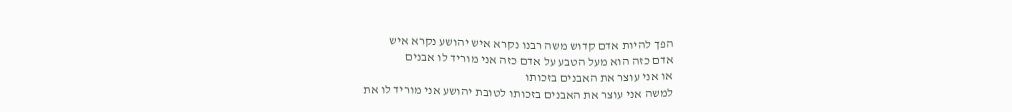הפך להיות אדם קדוש משה רבנו נקרא איש יהושע נקרא איש
אדם כזה הוא מעל הטבע על אדם כזה אני מוריד לו אבנים
או אני עוצר את האבנים בזכותו
למשה אני עוצר את האבנים בזכותו לטובת יהושע אני מוריד לו את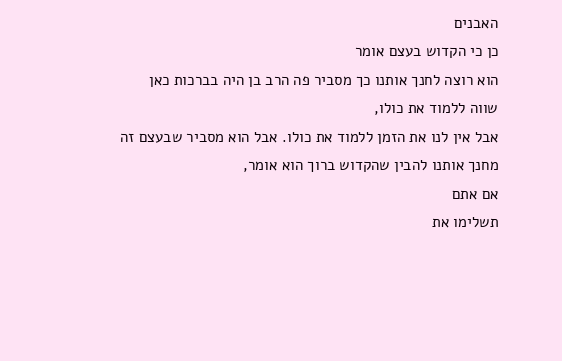האבנים
כן כי הקדוש בעצם אומר
הוא רוצה לחנך אותנו כך מסביר פה הרב בן היה בברכות כאן
שווה ללמוד את כולו,
אבל אין לנו את הזמן ללמוד את כולו. אבל הוא מסביר שבעצם זה מחנך אותנו להבין שהקדוש ברוך הוא אומר,
אם אתם
תשלימו את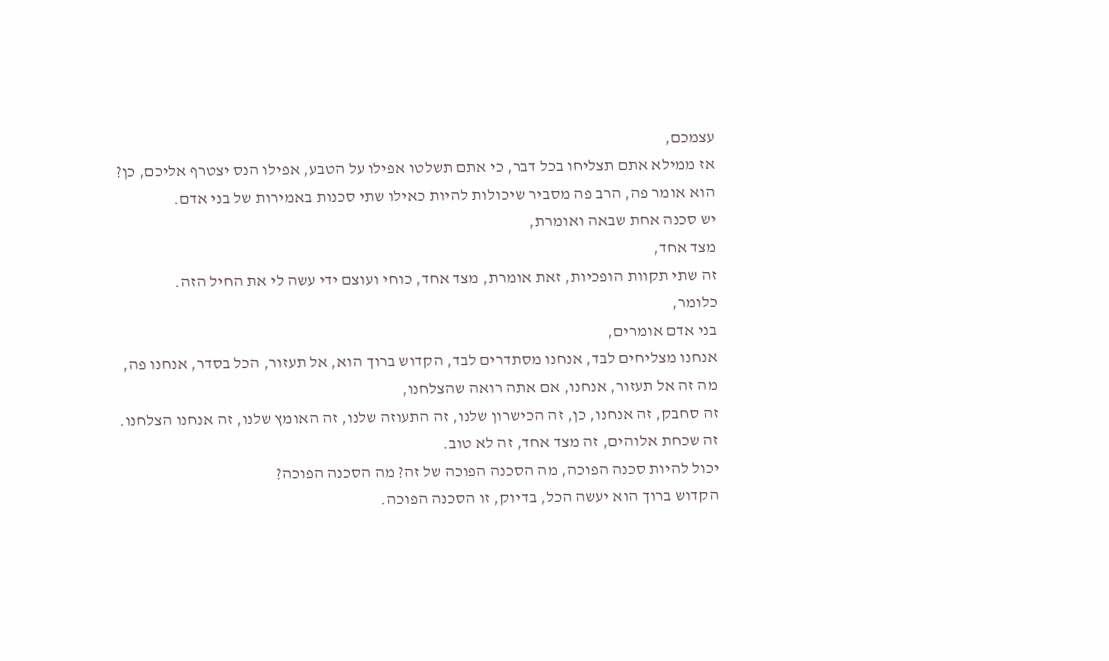עצמכם,
אז ממילא אתם תצליחו בכל דבר, כי אתם תשלטו אפילו על הטבע, אפילו הנס יצטרף אליכם, כן?
הוא אומר פה, הרב פה מסביר שיכולות להיות כאילו שתי סכנות באמירות של בני אדם.
יש סכנה אחת שבאה ואומרת,
מצד אחד,
זה שתי תקוות הופכיות, זאת אומרת, מצד אחד, כוחי ועוצם ידי עשה לי את החיל הזה.
כלומר,
בני אדם אומרים,
אנחנו מצליחים לבד, אנחנו מסתדרים לבד, הקדוש ברוך הוא, אל תעזור, הכל בסדר, אנחנו פה,
מה זה אל תעזור, אנחנו, אם אתה רואה שהצלחנו,
זה סחבק, זה אנחנו, כן, זה הכישרון שלנו, זה התעוזה שלנו, זה האומץ שלנו, זה אנחנו הצלחנו.
זה שכחת אלוהים, זה מצד אחד, זה לא טוב.
יכול להיות סכנה הפוכה, מה הסכנה הפוכה של זה? מה הסכנה הפוכה?
הקדוש ברוך הוא יעשה הכל, בדיוק, זו הסכנה הפוכה.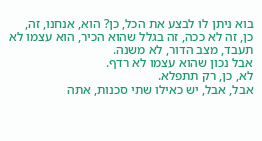בוא ניתן לו לבצע את הכל, כן? הוא, אנחנו, זה,
כן, זה לא ככה, זה בגלל שהוא הכיר, הוא עצמו לא תעבד, מצב הדור, לא משנה.
אבל נכון שהוא עצמו לא רדף.
לא, כן, רק תתפלא.
אבל, אבל, יש כאילו שתי סכנות, אתה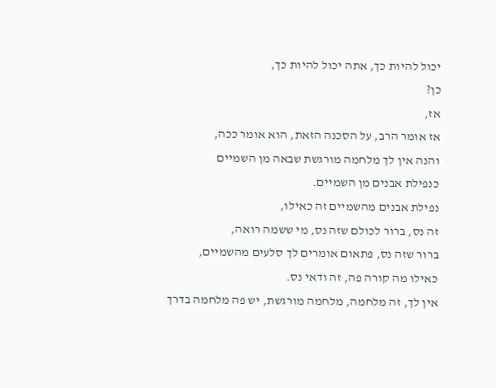יכול להיות כך, אתה יכול להיות כך,
כן?
אז,
אז אומר הרב, על הסכנה הזאת, הוא אומר ככה,
והנה אין לך מלחמה מורגשת שבאה מן השמיים
כנפילת אבנים מן השמיים.
נפילת אבנים מהשמיים זה כאילו,
זה נס, ברור לכולם שזה נס, מי ששמה רואה,
ברור שזה נס, פתאום אומרים לך סלעים מהשמיים,
כאילו מה קורה פה, זה ודאי נס.
אין לך, זה מלחמה, מלחמה מורגשת, יש פה מלחמה בדרך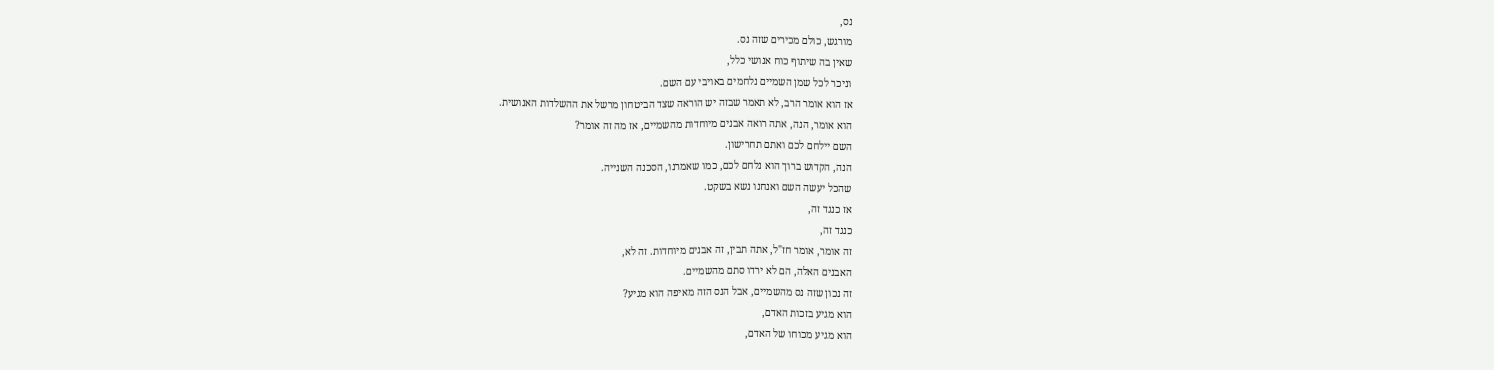נס,
מורגש, כולם מכירים שזה נס.
שאין בה שיתוף כוח אנושי כלל,
וניכר לכל שמן השמיים נלחמים באויבי עם השם.
אז הוא אומר הרב, לא תאמר שבזה יש הוראה שצד הביטחון מרשל את ההשלדות האנושית.
הוא אומר, הנה, אתה רואה אבנים מיוחדות מהשמיים, אז מה זה אומר?
השם יילחם לכם ואתם תחרישון.
הנה, הקדוש ברוך הוא נלחם לכם, כמו שאמרנו, הסכנה השנייה.
שהכל יעשה השם ואנחנו נשא בשקט.
אז כנגד זה,
כנגד זה,
זה אומר, אומר חז"ל, אתה תבין, זה אבנים מיוחדות. זה לא,
האבנים האלה, הם לא ירדו סתם מהשמיים.
זה נכון שזה נס מהשמיים, אבל הנס הזה מאיפה הוא מגיע?
הוא מגיע בזכות האדם,
הוא מגיע מכוחו של האדם,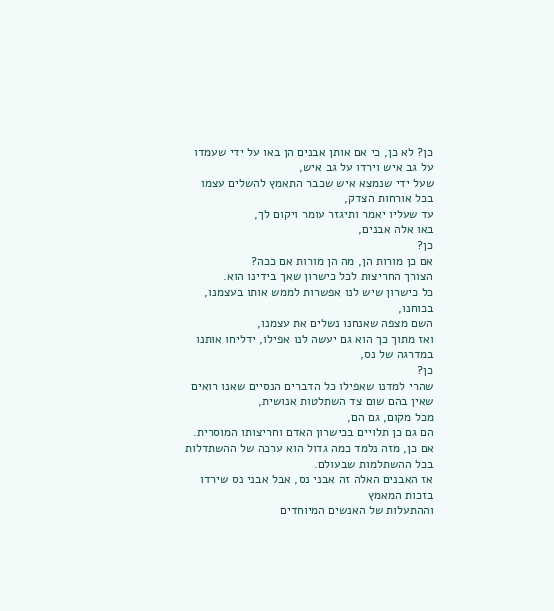כן? לא כן, כי אם אותן אבנים הן באו על ידי שעמדו על גב איש וירדו על גב איש,
שעל ידי שנמצא איש שכבר התאמץ להשלים עצמו בכל אורחות הצדק,
עד שעליו יאמר ותיגזר עומר ויקום לך,
באו אלה אבנים,
כן?
אם כן מורות הן, מה הן מורות אם ככה?
הצורך החריצות לכל כישרון שאך בידינו הוא.
כל כישרון שיש לנו אפשרות לממש אותו בעצמנו, בכוחנו,
השם מצפה שאנחנו נשלים את עצמנו,
ואז מתוך כך הוא גם יעשה לנו אפילו, ידליחו אותנו במדרגה של נס,
כן?
שהרי למדנו שאפילו כל הדברים הנסיים שאנו רואים שאין בהם שום צד השתלטות אנושית,
מכל מקום, גם הם,
הם גם כן תלויים בכישרון האדם וחריצותו המוסרית.
אם כן, מזה נלמד כמה גדול הוא ערכה של ההשתדלות בכל ההשתלמות שבעולם.
אז האבנים האלה זה אבני נס, אבל אבני נס שירדו בזכות המאמץ
וההתעלות של האנשים המיוחדים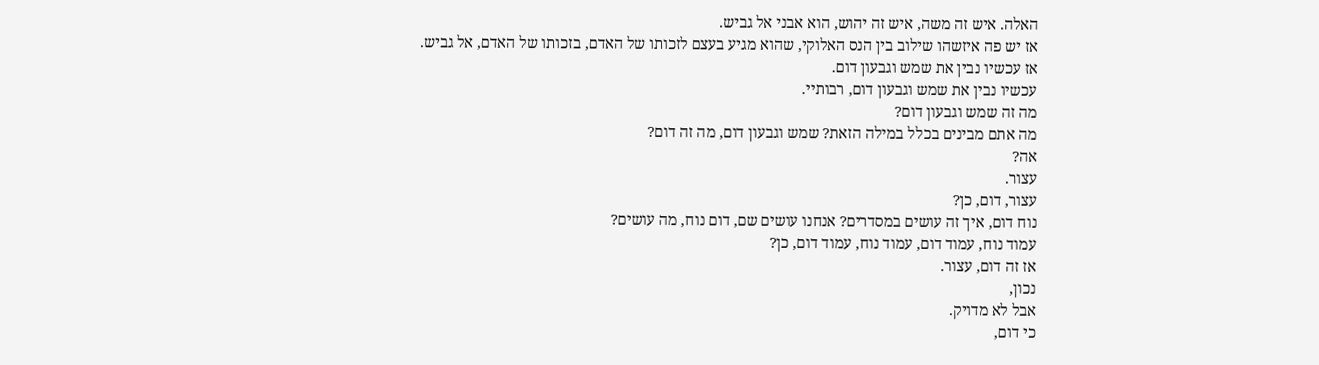האלה. איש זה משה, איש זה יהוש, הוא אבני אל גביש.
אז יש פה איזשהו שילוב בין הנס האלוקי, שהוא מגיע בעצם לזכותו של האדם, בזכותו של האדם, אל גביש.
אז עכשיו נבין את שמש וגבעון דום.
עכשיו נבין את שמש וגבעון דום, רבותיי.
מה זה שמש וגבעון דום?
מה אתם מבינים בכלל במילה הזאת? שמש וגבעון דום, מה זה דום?
אה?
עצור.
עצור, דום, כן?
נוח דום, איך זה עושים במסדרים? אנחנו עושים שם, דום נוח, מה עושים?
עמוד נוח, עמוד דום, עמוד נוח, עמוד דום, כן?
אז זה דום, עצור.
נכון,
אבל לא מדויק.
כי דום,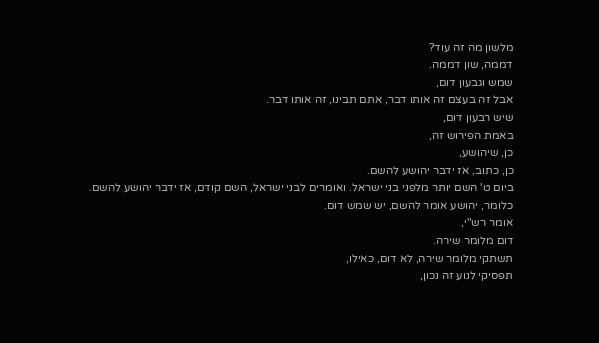מלשון מה זה עוד?
דממה, שון דממה.
שמש וגבעון דום,
אבל זה בעצם זה אותו דבר, אתם תבינו, זה אותו דבר.
שיש רבעון דום,
באמת הפירוש זה,
כן, שיהושע,
כן, כתוב, אז ידבר יהושע להשם.
ביום ט' השם יותר מלפני בני ישראל. ואומרים לבני ישראל, השם קודם, אז ידבר יהושע להשם.
כלומר, יהושע אומר להשם, יש שמש דום.
אומר רש"י,
דום מלומר שירה.
תשתקי מלומר שירה, לא דום, כאילו,
תפסיקי לנוע זה נכון,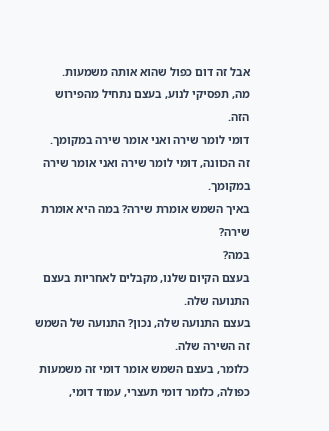אבל זה דום כפול שהוא אותה משמעות.
מה, תפסיקי לנוע, בעצם נתחיל מהפירוש הזה.
דומי לומר שירה ואני אומר שירה במקומך.
זה הכוונה, דומי לומר שירה ואני אומר שירה במקומך.
באיך השמש אומרת שירה? במה היא אומרת שירה?
במה?
בעצם הקיום שלנו, מקבלים לאחריות בעצם התנועה שלה.
בעצם התנועה שלה, נכון? התנועה של השמש זה השירה שלה.
כלומר, בעצם השמש אומר דומי זה משמעות כפולה, כלומר דומי תעצרי, עמוד דומי,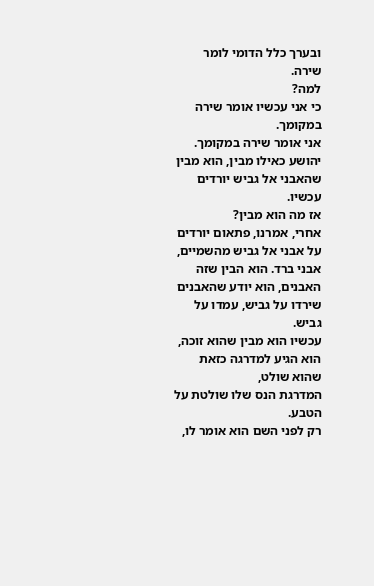ובערך כלל הדומי לומר שירה.
למה?
כי אני עכשיו אומר שירה במקומך.
אני אומר שירה במקומך.
יהושע כאילו מבין, הוא מבין שהאבני אל גביש יורדים עכשיו.
אז מה הוא מבין?
אחרי, אמרנו, פתאום יורדים על אבני אל גביש מהשמיים,
אבני ברד. הוא הבין שזה האבנים, הוא יודע שהאבנים שירדו על גביש, עמדו על גביש.
עכשיו הוא מבין שהוא זוכה,
הוא הגיע למדרגה כזאת שהוא שולט,
המדרגת הנס שלו שולטת על הטבע.
רק לפני השם הוא אומר לו,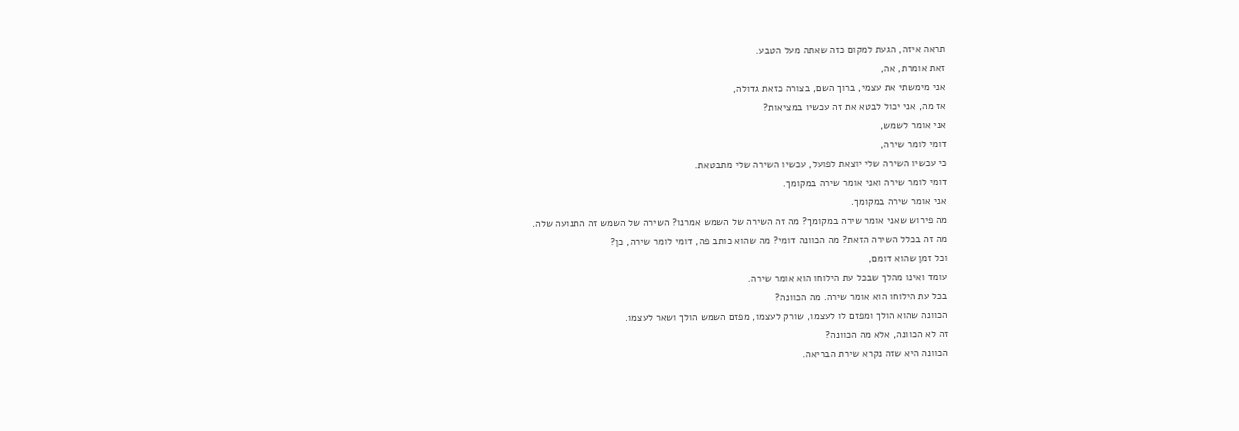תראה איזה, הגעת למקום כזה שאתה מעל הטבע.
זאת אומרת, אה,
אני מימשתי את עצמי, ברוך השם, בצורה כזאת גדולה,
אז מה, אני יכול לבטא את זה עכשיו במציאות?
אני אומר לשמש,
דומי לומר שירה,
כי עכשיו השירה שלי יוצאת לפועל, עכשיו השירה שלי מתבטאת.
דומי לומר שירה ואני אומר שירה במקומך.
אני אומר שירה במקומך.
מה פירוש שאני אומר שירה במקומך? מה זה השירה של השמש אמרנו? השירה של השמש זה התנועה שלה.
מה זה בכלל השירה הזאת? מה הכוונה דומי? מה שהוא כותב פה, דומי לומר שירה, כן?
וכל זמן שהוא דומם,
עומד ואינו מהלך שבכל עת הילוחו הוא אומר שירה.
בכל עת הילוחו הוא אומר שירה. מה הכוונה?
הכוונה שהוא הולך ומפזם לו לעצמו, שורק לעצמו, מפזם השמש הולך ושאר לעצמו.
זה לא הכוונה, אלא מה הכוונה?
הכוונה היא שזה נקרא שירת הבריאה.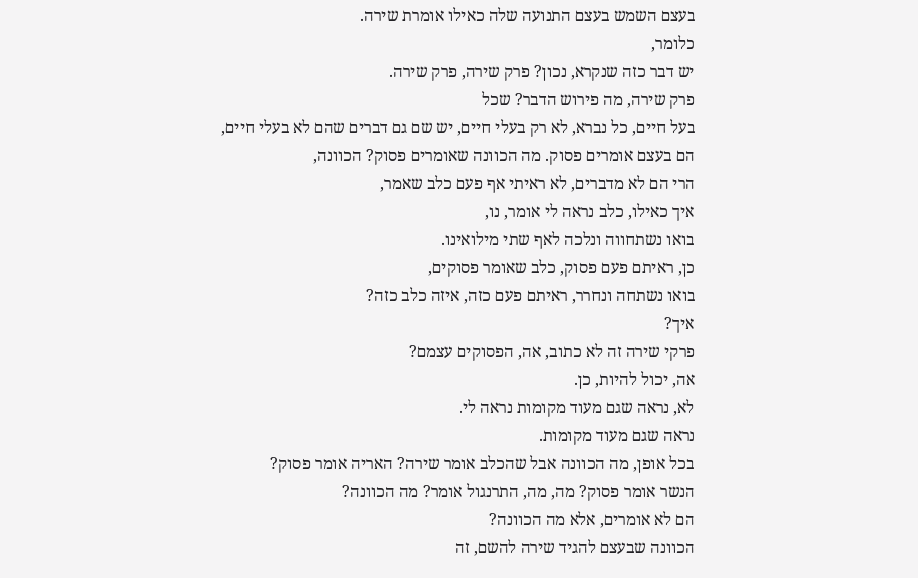בעצם השמש בעצם התנועה שלה כאילו אומרת שירה.
כלומר,
יש דבר כזה שנקרא, נכון? פרק שירה, פרק שירה.
פרק שירה, מה פירוש הדבר? שכל
בעל חיים, כל נברא, לא רק בעלי חיים, יש שם גם דברים שהם לא בעלי חיים,
הם בעצם אומרים פסוק. מה הכוונה שאומרים פסוק? הכוונה,
הרי הם לא מדברים, לא ראיתי אף פעם כלב שאמר,
איך כאילו, כלב נראה לי אומר, נו,
בואו נשתחווה ונלכה לאף שתי מילואינו.
כן, ראיתם פעם פסוק, כלב שאומר פסוקים,
בואו נשתחה ונחרר, ראיתם פעם כזה, איזה כלב כזה?
איך?
פרקי שירה זה לא כתוב, אה, הפסוקים עצמם?
אה, יכול להיות, כן.
לא, נראה שגם מעוד מקומות נראה לי.
נראה שגם מעוד מקומות.
בכל אופן, מה הכוונה אבל שהכלב אומר שירה? האריה אומר פסוק?
הנשר אומר פסוק? מה, מה, התרנגול אומר? מה הכוונה?
הם לא אומרים, אלא מה הכוונה?
הכוונה שבעצם להגיד שירה להשם, זה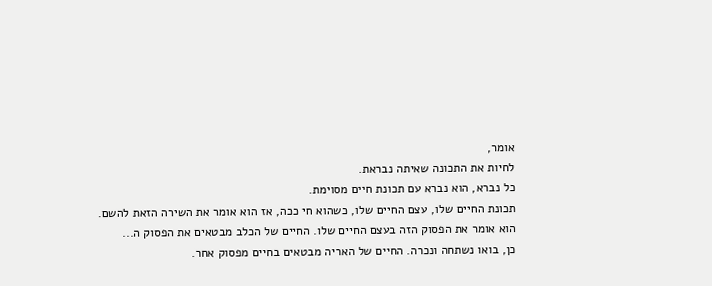אומר,
לחיות את התכונה שאיתה נבראת.
כל נברא, הוא נברא עם תכונת חיים מסוימת.
תכונת החיים שלו, עצם החיים שלו, כשהוא חי ככה, אז הוא אומר את השירה הזאת להשם.
הוא אומר את הפסוק הזה בעצם החיים שלו. החיים של הכלב מבטאים את הפסוק ה...
כן, בואו נשתחה ונכרה. החיים של האריה מבטאים בחיים מפסוק אחר.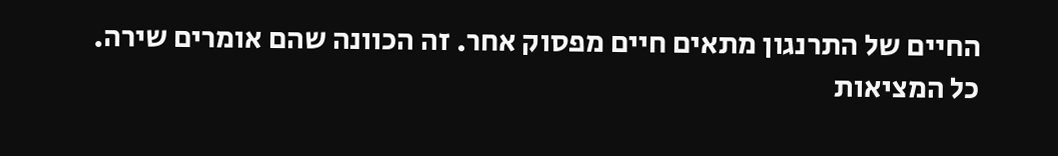החיים של התרנגון מתאים חיים מפסוק אחר. זה הכוונה שהם אומרים שירה.
כל המציאות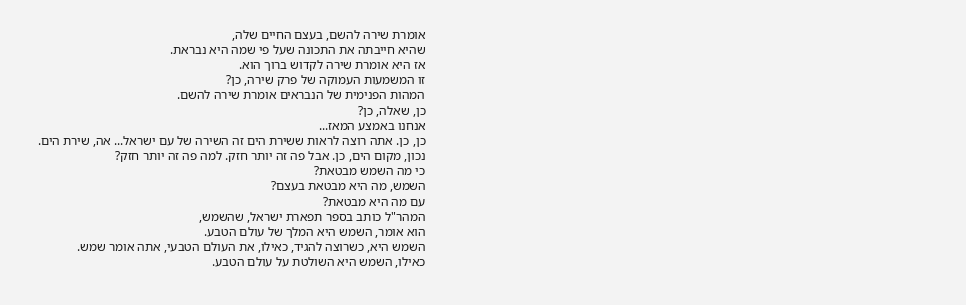אומרת שירה להשם, בעצם החיים שלה,
שהיא חייבתה את התכונה שעל פי שמה היא נבראת.
אז היא אומרת שירה לקדוש ברוך הוא.
זו המשמעות העמוקה של פרק שירה, כן?
המהות הפנימית של הנבראים אומרת שירה להשם.
כן, שאלה, כן?
אנחנו באמצע המאז...
כן, כן. אתה רוצה לראות ששירת הים זה השירה של עם ישראל... אה, שירת הים.
נכון, מקום הים, כן. אבל פה זה יותר חזק. למה פה זה יותר חזק?
כי מה השמש מבטאת?
השמש, מה היא מבטאת בעצם?
עם מה היא מבטאת?
המהר"ל כותב בספר תפארת ישראל, שהשמש,
הוא אומר, השמש היא המלך של עולם הטבע.
השמש היא, כשרוצה להגיד, כאילו, את העולם הטבעי, אתה אומר שמש.
כאילו, השמש היא השולטת על עולם הטבע.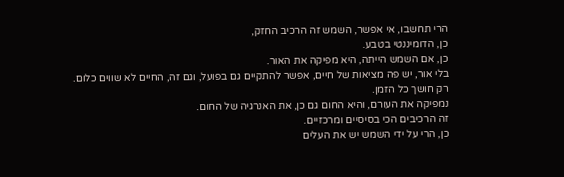הרי תחשבו, אי אפשר, השמש זה הרכיב החזק,
כן, הדומיננטי בטבע.
כן, אם השמש הייתה, היא מפיקה את האור.
בלי אור, יש פה מציאות של חיים, אפשר להתקיים גם בפועל, וגם זה, החיים לא שווים כלום.
רק חושך כל הזמן.
נמפיקה את העורם, והיא החום גם כן, את האנרגיה של החום.
זה הרכיבים הכי בסיסיים ומרכזיים.
כן, הרי על ידי השמש יש את העלים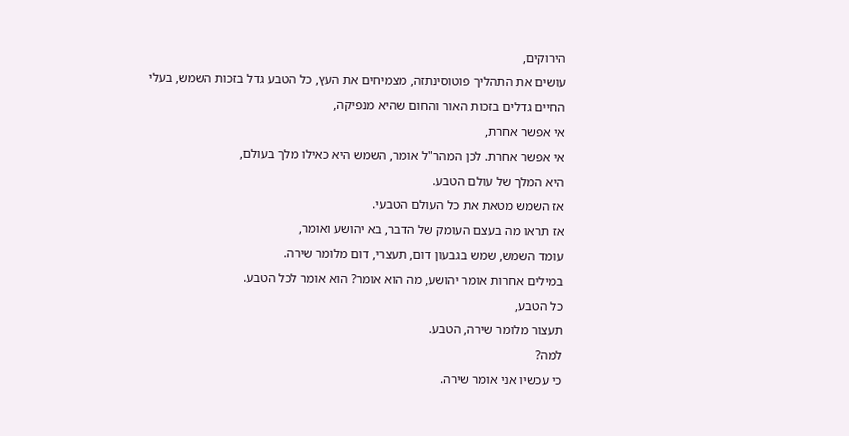הירוקים,
עושים את התהליך פוטוסינתזה, מצמיחים את העץ, כל הטבע גדל בזכות השמש, בעלי החיים גדלים בזכות האור והחום שהיא מנפיקה,
אי אפשר אחרת,
אי אפשר אחרת. לכן המהר"ל אומר, השמש היא כאילו מלך בעולם,
היא המלך של עולם הטבע.
אז השמש מטאת את כל העולם הטבעי.
אז תראו מה בעצם העומק של הדבר, בא יהושע ואומר,
עומד השמש, שמש בגבעון דום, תעצרי, דום מלומר שירה.
במילים אחרות אומר יהושע, מה הוא אומר? הוא אומר לכל הטבע.
כל הטבע,
תעצור מלומר שירה, הטבע.
למה?
כי עכשיו אני אומר שירה.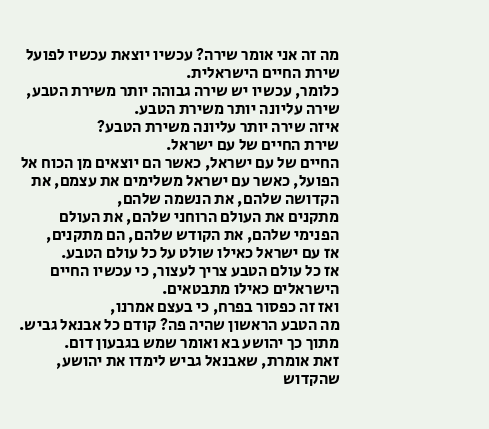מה זה אני אומר שירה? עכשיו יוצאת עכשיו לפועל שירת החיים הישראלית.
כלומר, עכשיו יש שירה גבוהה יותר משירת הטבע, שירה עליונה יותר משירת הטבע.
איזה שירה יותר עליונה משירת הטבע?
שירת החיים של עם ישראל.
החיים של עם ישראל, כאשר הם יוצאים מן הכוח אל הפועל, כאשר עם ישראל משלימים את עצמם, את הקדושה שלהם, את הנשמה שלהם,
מתקנים את העולם הרוחני שלהם, את העולם הפנימי שלהם, את הקודש שלהם, הם מתקנים,
אז עם ישראל כאילו שולט על כל עולם הטבע.
אז כל עולם הטבע צריך לעצור, כי עכשיו החיים הישראלים כאילו מתבטאים.
ואז זה כפסור בפרח, כי בעצם אמרנו,
מה הטבע הראשון שהיה פה? קודם כל אבנאל גביש.
מתוך כך יהושע בא ואומר שמש בגבעון דום.
זאת אומרת, שאבנאל גביש לימדו את יהושע,
שהקדוש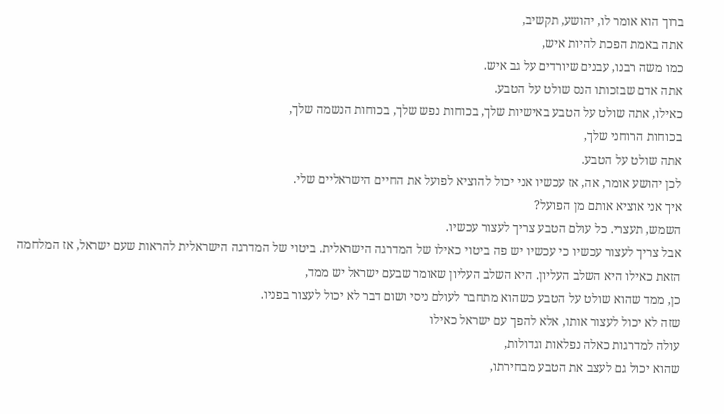ברוך הוא אומר לו, יהושע, תקשיב,
אתה באמת הפכת להיות איש,
כמו משה רבנו, עבנים שיורדים על גב איש.
אתה אדם שבזכותו הנס שולט על הטבע.
כאילו, אתה שולט על הטבע באישיות שלך, בכוחות נפש שלך, בכוחות הנשמה שלך,
בכוחות הרוחני שלך,
אתה שולט על הטבע.
לכן יהושע אומר, אה, אז עכשיו אני יכול להוציא לפועל את החיים הישראליים שלי.
איך אני אוציא אותם מן הפועל?
השמש, תעצרי. כל עולם הטבע צריך לעצור עכשיו.
אבל צריך לעצור עכשיו כי עכשיו יש פה ביטוי כאילו של המדרגה הישראלית. ביטוי של המדרגה הישראלית להראות שעם ישראל, אז המלחמה הזאת כאילו היא השלב העליון. היא השלב העליון שאומר שבעם ישראל יש ממד,
כן, ממד שהוא שולט על הטבע כשהוא מתחבר לעולם ניסי ושום דבר לא יכול לעצור בפניו.
שזה לא יכול לעצור אותו, אלא להפך עם ישראל כאילו
עולה למדרגות כאלה נפלאות וגדולות,
שהוא יכול גם לעצב את הטבע מבחירתו,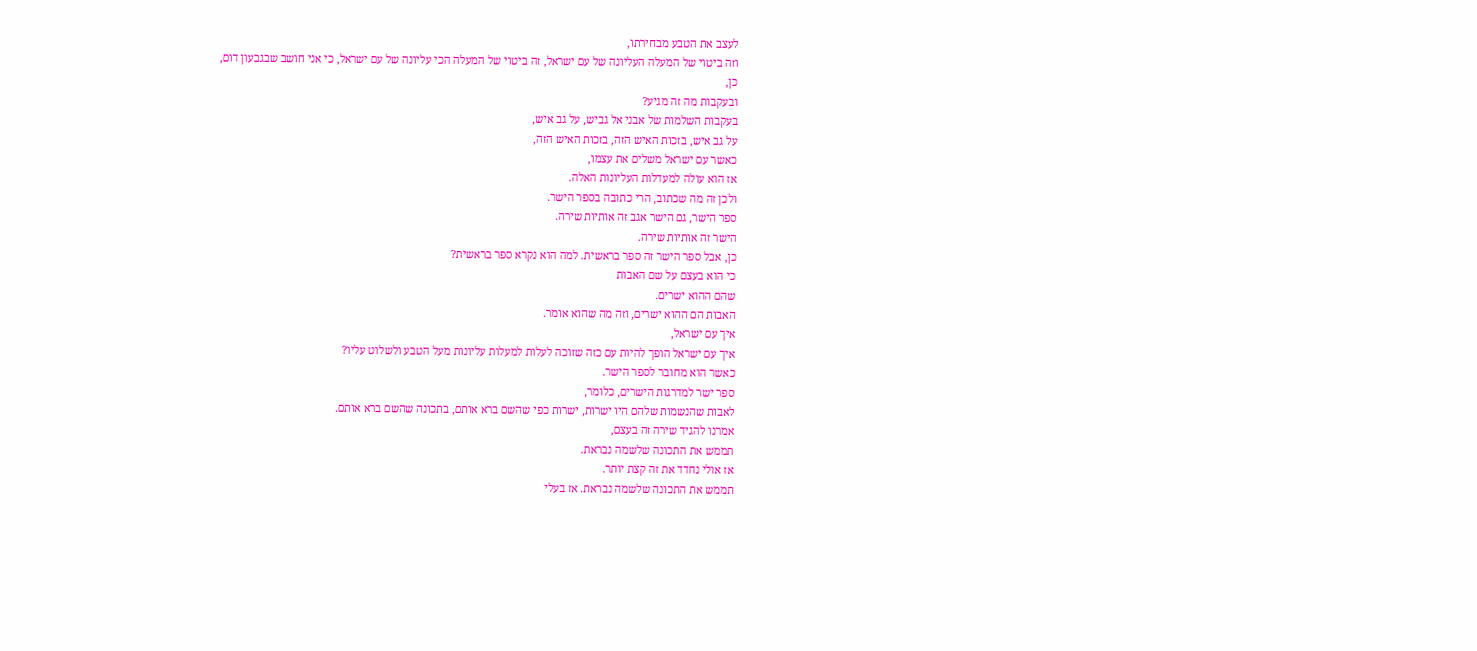לעצב את הטבע מבחירתו,
וזה ביטוי של המעלה העליונה של עם ישראל, זה ביטוי של המעלה הכי עליונה של עם ישראל, כי אני חושב שבגבעון דום,
כן,
ובעקבות מה זה מגיע?
בעקבות השלמות של אבני אל גביש, על גב איש,
על גב איש, בזכות האיש הזה, בזכות האיש הזה,
כאשר עם ישראל משלים את עצמו,
אז הוא עולה למעדלות העליונות האלה.
ולכן זה מה שכתוב, הרי כתובה בספר הישר.
ספר הישר, גם הישר אגב זה אותיות שירה.
הישר זה אותיות שירה.
כן, אבל ספר הישר זה ספר בראשית. למה הוא נקרא ספר בראשית?
כי הוא בעצם על שם האבות
שהם ההוא ישרים.
האבות הם ההוא ישרים, וזה מה שהוא אומר.
איך עם ישראל,
איך עם ישראל הופך להיות עם כזה שזוכה לעלות למעלות עליונות מעל הטבע ולשלוט עליו?
כאשר הוא מחובר לספר הישר.
ספר ישר למדרגות הישרים, כלומר,
לאבות שהנשמות שלהם היו ישרות, ישרות כפי שהשם ברא אותם, בתכונה שהשם ברא אותם.
אמרנו להגיד שירה זה בעצם,
תממש את התכונה שלשמה נבראת.
אז אולי נחדד את זה קצת יותר.
תממש את התכונה שלשמה נבראת. אז בעלי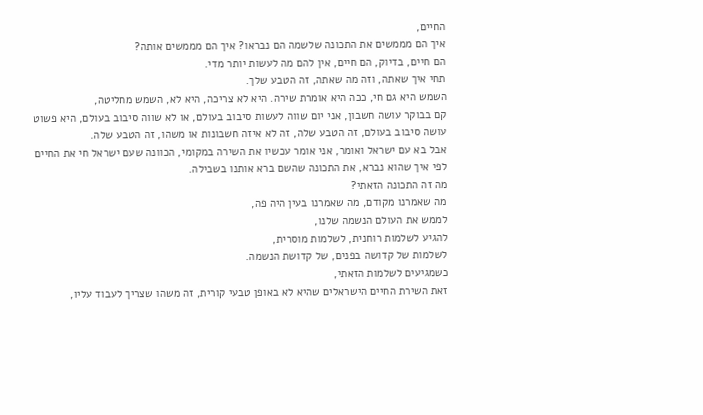החיים,
איך הם מממשים את התכונה שלשמה הם נבראו? איך הם מממשים אותה?
הם חיים, בדיוק, הם חיים, אין להם מה לעשות יותר מדי.
תחי איך שאתה, וזה מה שאתה, זה הטבע שלך.
השמש היא גם חי, ככה היא אומרת שירה. היא לא צריכה, היא לא, השמש מחליטה,
קם בבוקר עושה חשבון, אני יום שווה לעשות סיבוב בעולם, או לא שווה סיבוב בעולם, היא פשוט עושה סיבוב בעולם, זה הטבע שלה, זה לא איזה חשבונות או משהו, זה הטבע שלה.
אבל בא עם ישראל ואומר, אני אומר עכשיו את השירה במקומי, הכוונה שעם ישראל חי את החיים לפי איך שהוא נברא, את התכונה שהשם ברא אותנו בשבילה.
מה זה התכונה הזאתי?
מה שאמרנו מקודם, מה שאמרנו בעין היה פה,
לממש את העולם הנשמה שלנו,
להגיע לשלמות רוחנית, לשלמות מוסרית,
לשלמות של קדושה בפנים, של קדושת הנשמה.
כשמגיעים לשלמות הזאתי,
זאת השירת החיים הישראלים שהיא לא באופן טבעי קורית, זה משהו שצריך לעבוד עליו,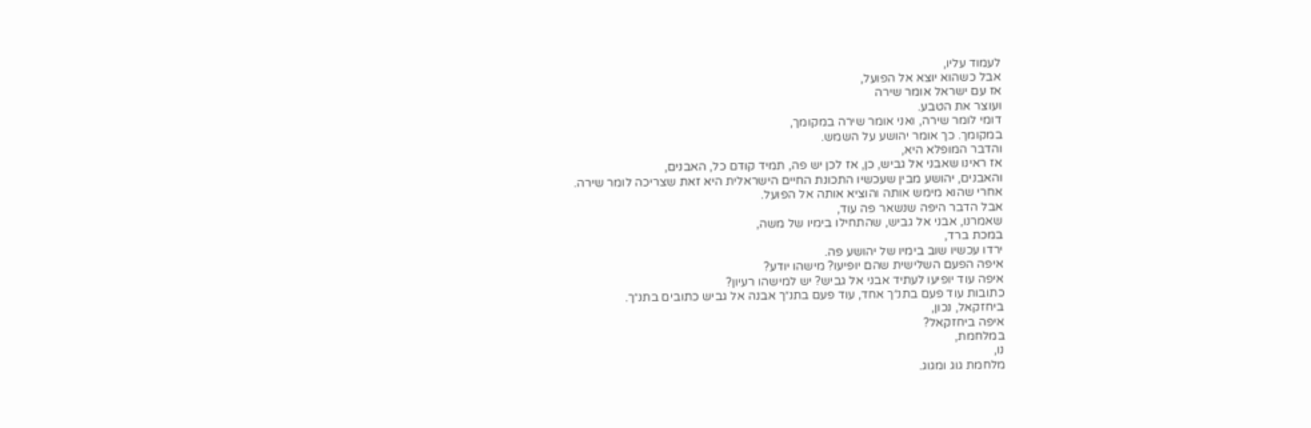לעמוד עליו,
אבל כשהוא יוצא אל הפועל,
אז עם ישראל אומר שירה
ועוצר את הטבע.
דומי לומר שירה, ואני אומר שירה במקומך,
במקומך. כך אומר יהושע על השמש.
והדבר המופלא היא,
אז ראינו שאבני אל גביש, כן, אז לכן יש פה, תמיד קודם כל, האבנים,
והאבנים, יהושע מבין שעכשיו התכונת החיים הישראלית היא זאת שצריכה לומר שירה.
אחרי שהוא מימש אותה והוציא אותה אל הפועל.
אבל הדבר היפה שנשאר פה עוד,
שאמרנו, אבני אל גביש, שהתחילו בימיו של משה,
במכת ברד,
ירדו עכשיו שוב בימיו של יהושע פה.
איפה הפעם השלישית שהם יופיעו? מישהו יודע?
איפה עוד יופיעו לעתיד אבני אל גביש? יש למישהו רעיון?
כתובות עוד פעם בתנ״ך אחד, עוד פעם בתנ״ך אבנה אל גביש כתובים בתנ״ך.
ביחזקאל, נכון,
איפה ביחזקאל?
במלחמת,
נו,
מלחמת גוג ומגוג.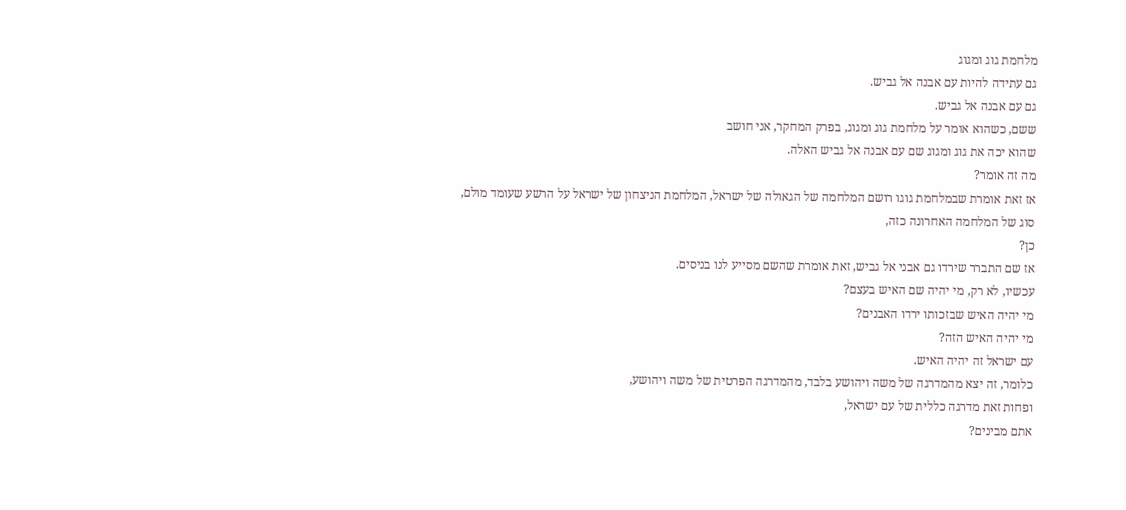מלחמת גוג ומגוג
גם עתידה להיות עם אבנה אל גביש.
גם עם אבנה אל גביש.
ששם, כשהוא אומר על מלחמת גוג ומגוג, בפרק המחקר, אני חושב
שהוא יכה את גוג ומגוג שם עם אבנה אל גביש האלה.
מה זה אומר?
אז זאת אומרת שבמלחמת גוגו רושם המלחמה של הגאולה של ישראל, המלחמת הניצחון של ישראל על הרשע שעומד מולם,
סוג של המלחמה האחרונה כזה,
כן?
אז שם התברר שירדו גם אבני אל גביש, זאת אומרת שהשם מסייע לנו בניסים.
עכשיו, לא רק, מי יהיה שם האיש בעצם?
מי יהיה האיש שבזכותו ירדו האבנים?
מי יהיה האיש הזה?
עם ישראל זה יהיה האיש.
כלומר, זה יצא מהמדרגה של משה ויהושע בלבד, מהמדרגה הפרטית של משה ויהושע,
ופחות זאת מדרגה כללית של עם ישראל,
אתם מבינים?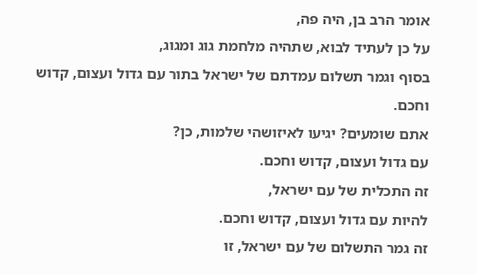אומר הרב בן, היה פה,
על כן לעתיד לבוא, שתהיה מלחמת גוג ומגוג,
בסוף וגמר תשלום עמדתם של ישראל בתור עם גדול ועצום, קדוש וחכם.
אתם שומעים? יגיעו לאיזושהי שלמות, כן?
עם גדול ועצום, קדוש וחכם.
זה התכלית של עם ישראל,
להיות עם גדול ועצום, קדוש וחכם.
זה גמר התשלום של עם ישראל, זו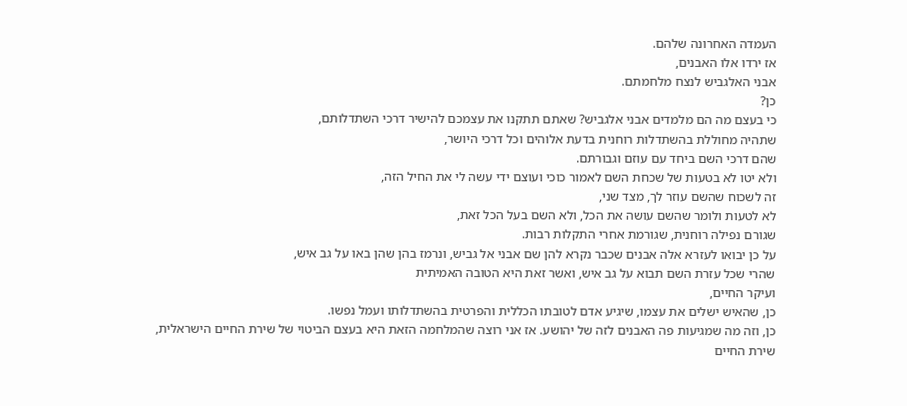העמדה האחרונה שלהם.
אז ירדו אלו האבנים,
אבני האלגביש לנצח מלחמתם.
כן?
כי בעצם מה הם מלמדים אבני אלגביש? שאתם תתקנו את עצמכם להישיר דרכי השתדלותם,
שתהיה מחוללת בהשתדלות רוחנית בדעת אלוהים וכל דרכי היושר,
שהם דרכי השם ביחד עם עוזם וגבורתם.
ולא יטו לא בטעות של שכחת השם לאמור כוכי ועוצם ידי עשה לי את החיל הזה,
זה לשכוח שהשם עוזר לך, מצד שני,
לא לטעות ולומר שהשם עושה את הכל, ולא השם בעל הכל זאת,
שגורם נפילה רוחנית, שגורמת אחרי התקלות רבות.
על כן יבואו לעזרא אלה אבנים שכבר נקרא להן שם אבני אל גביש, ונרמז בהן שהן באו על גב איש,
שהרי שכל עזרת השם תבוא על גב איש, ואשר זאת היא הטובה האמיתית
ועיקר החיים,
כן, שהאיש ישלים את עצמו, שיגיע אדם לטובתו הכללית והפרטית בהשתדלותו ועמל נפשו.
כן, וזה מה שמגיעות פה האבנים לזה של יהושע. אז אני רוצה שהמלחמה הזאת היא בעצם הביטוי של שירת החיים הישראלית, שירת החיים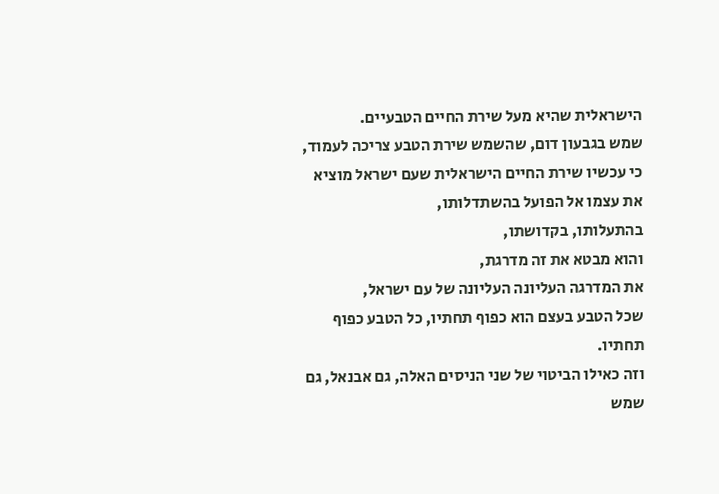הישראלית שהיא מעל שירת החיים הטבעיים.
שמש בגבעון דום, שהשמש שירת הטבע צריכה לעמוד,
כי עכשיו שירת החיים הישראלית שעם ישראל מוציא את עצמו אל הפועל בהשתדלותו,
בהתעלותו, בקדושתו,
והוא מבטא את זה מדרגת,
את המדרגה העליונה העליונה של עם ישראל,
שכל הטבע בעצם הוא כפוף תחתיו, כל הטבע כפוף תחתיו.
וזה כאילו הביטוי של שני הניסים האלה, גם אבנאל, גם שמש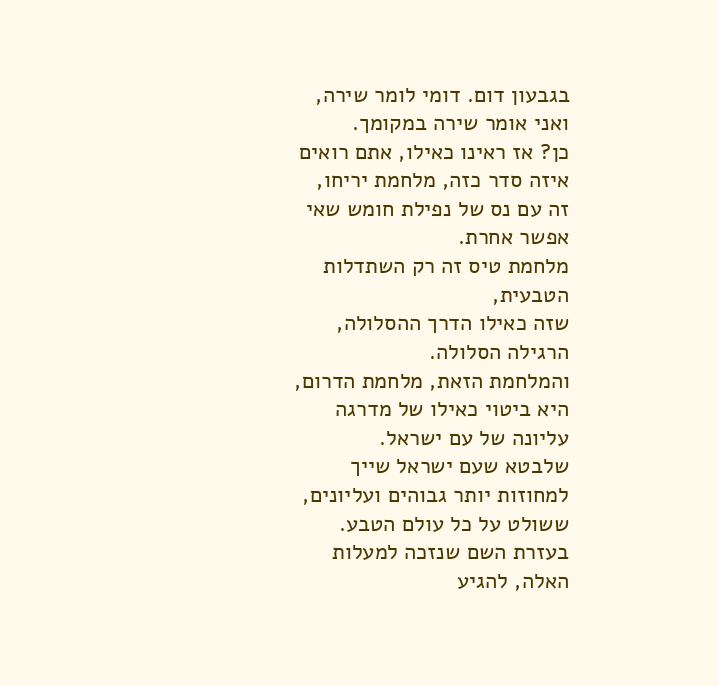בגבעון דום. דומי לומר שירה, ואני אומר שירה במקומך.
כן? אז ראינו כאילו, אתם רואים איזה סדר כזה, מלחמת יריחו,
זה עם נס של נפילת חומש שאי אפשר אחרת.
מלחמת טיס זה רק השתדלות הטבעית,
שזה כאילו הדרך ההסלולה, הרגילה הסלולה.
והמלחמת הזאת, מלחמת הדרום, היא ביטוי כאילו של מדרגה עליונה של עם ישראל.
שלבטא שעם ישראל שייך למחוזות יותר גבוהים ועליונים,
ששולט על כל עולם הטבע.
בעזרת השם שנזכה למעלות האלה, להגיע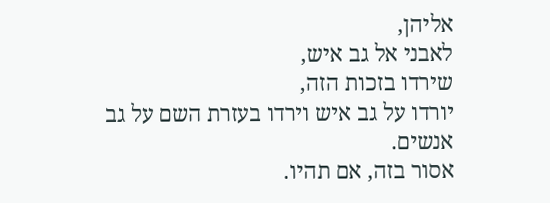אליהן,
לאבני אל גב איש,
שירדו בזכות הזה,
יורדו על גב איש וירדו בעזרת השם על גב אנשים.
אסור בזה, אם תהיו.